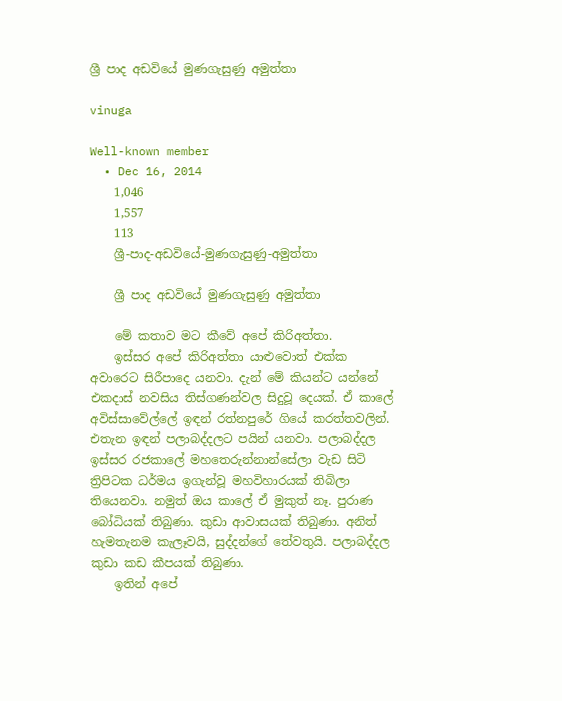ශ්‍රී පාද අඩවියේ මුණගැසුණු අමුත්තා

vinuga

Well-known member
  • Dec 16, 2014
    1,046
    1,557
    113
    ශ්‍රී-පාද-අඩවියේ-මුණගැසුණු-අමුත්තා

    ශ්‍රී පාද අඩවියේ මුණගැසුණු අමුත්තා

    මේ කතාව මට කීවේ අපේ කිරිඅත්තා.
    ඉස්සර අපේ කිරිඅත්තා යාළුවොත් එක්ක අවාරෙට සිරීපාදෙ යනවා. දැන් මේ කියන්ට යන්නේ එකදාස් නවසිය තිස්ගණන්වල සිදුවූ දෙයක්. ඒ කාලේ අවිස්සාවේල්ලේ ඉඳන් රත්නපුරේ ගියේ කරත්තවලින්. එතැන ඉඳන් පලාබද්දලට පයින් යනවා. පලාබද්දල ඉස්සර රජකාලේ මහතෙරුන්නාන්සේලා වැඩ සිටි ත්‍රිපිටක ධර්මය ඉගැන්වූ මහවිහාරයක් තිබිලා තියෙනවා. නමුත් ඔය කාලේ ඒ මුකුත් නෑ. පුරාණ බෝධියක් තිබුණා. කුඩා ආවාසයක් තිබුණා. අනිත් හැමතැනම කැලෑවයි, සුද්දන්ගේ තේවතුයි. පලාබද්දල කුඩා කඩ කීපයක් තිබුණා.
    ඉතින් අපේ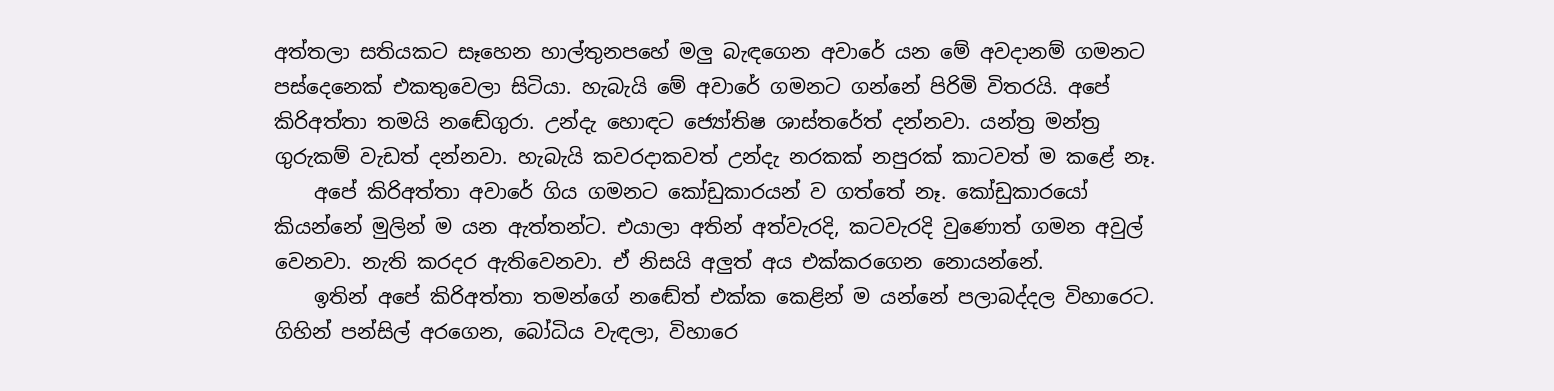අත්තලා සතියකට සෑහෙන හාල්තුනපහේ මලු බැඳගෙන අවාරේ යන මේ අවදානම් ගමනට පස්දෙනෙක් එකතුවෙලා සිටියා. හැබැයි මේ අවාරේ ගමනට ගන්නේ පිරිමි විතරයි. අපේ කිරිඅත්තා තමයි නඬේගුරා. උන්දැ හොඳට ජ්‍යෝතිෂ ශාස්තරේත් දන්නවා. යන්ත්‍ර මන්ත්‍ර ගුරුකම් වැඩත් දන්නවා. හැබැයි කවරදාකවත් උන්දැ නරකක් නපුරක් කාටවත් ම කළේ නෑ.
    අපේ කිරිඅත්තා අවාරේ ගිය ගමනට කෝඩුකාරයන් ව ගත්තේ නෑ. කෝඩුකාරයෝ කියන්නේ මුලින් ම යන ඇත්තන්ට. එයාලා අතින් අත්වැරදි, කටවැරදි වුණොත් ගමන අවුල් වෙනවා. නැති කරදර ඇතිවෙනවා. ඒ නිසයි අලුත් අය එක්කරගෙන නොයන්නේ.
    ඉතින් අපේ කිරිඅත්තා තමන්ගේ නඬේත් එක්ක කෙළින් ම යන්නේ පලාබද්දල විහාරෙට. ගිහින් පන්සිල් අරගෙන, බෝධිය වැඳලා, විහාරෙ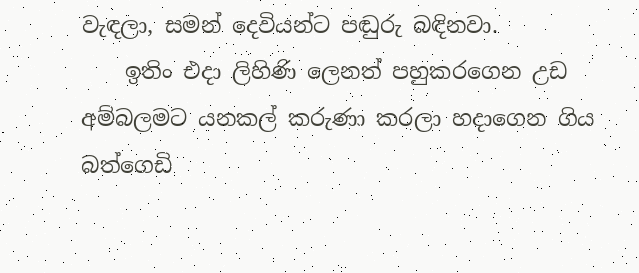වැඳලා, සමන් දෙවියන්ට පඬුරු බඳිනවා.
    ඉතිං එදා ලිහිණි ලෙනත් පහුකරගෙන උඩ අම්බලමට යනකල් කරුණා කරලා හදාගෙන ගිය බත්ගෙඩි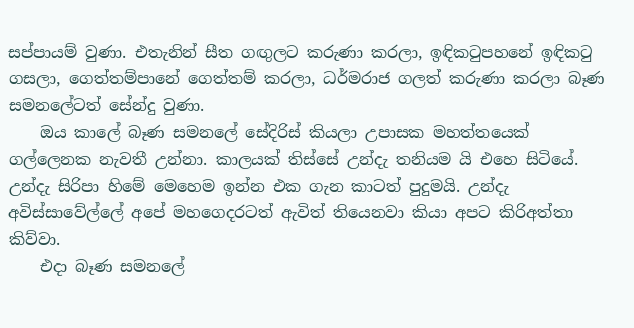සප්පායම් වුණා. එතැනින් සීත ගඟුලට කරුණා කරලා, ඉඳිකටුපහනේ ඉඳිකටු ගසලා, ගෙත්තම්පානේ ගෙත්තම් කරලා, ධර්මරාජ ගලත් කරුණා කරලා බෑණ සමනලේටත් සේන්දු වුණා.
    ඔය කාලේ බෑණ සමනලේ සේදිරිස් කියලා උපාසක මහත්තයෙක් ගල්ලෙනක නැවතී උන්නා. කාලයක් තිස්සේ උන්දැ තනියම යි එහෙ සිටියේ. උන්දැ සිරිපා හිමේ මෙහෙම ඉන්න එක ගැන කාටත් පුදුමයි. උන්දැ අවිස්සාවේල්ලේ අපේ මහගෙදරටත් ඇවිත් තියෙනවා කියා අපට කිරිඅත්තා කිව්වා.
    එදා බෑණ සමනලේ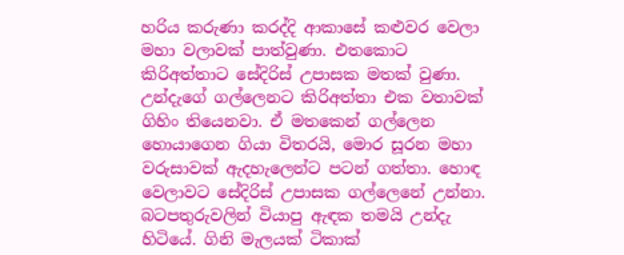හරිය කරුණා කරද්දි ආකාසේ කළුවර වෙලා මහා වලාවක් පාත්වුණා. එතකොට කිරිඅත්තාට සේදිරිස් උපාසක මතක් වුණා. උන්දැගේ ගල්ලෙනට කිරිඅත්තා එක වතාවක් ගිහිං තියෙනවා. ඒ මතකෙන් ගල්ලෙන හොයාගෙන ගියා විතරයි, මොර සූරන මහා වරුසාවක් ඇදහැලෙන්ට පටන් ගත්තා. හොඳ වෙලාවට සේදිරිස් උපාසක ගල්ලෙනේ උන්නා. බටපතුරුවලින් වියාපු ඇඳක තමයි උන්දැ හිටියේ. ගිනි මැලයක් ටිකාක්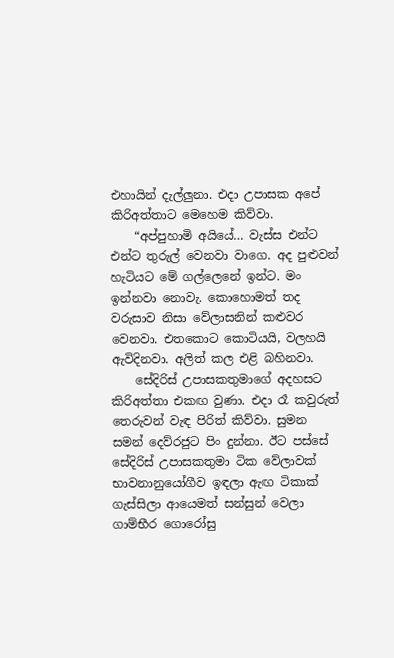එහායින් දැල්ලුනා. එදා උපාසක අපේ කිරිඅත්තාට මෙහෙම කිව්වා.
    “අප්පුහාමි අයියේ… වැස්ස එන්ට එන්ට තුරුල් වෙනවා වාගෙ. අද පුළුවන් හැටියට මේ ගල්ලෙනේ ඉන්ට. මං ඉන්නවා නොවැ. කොහොමත් තද වරුසාව නිසා වේලාසනින් කළුවර වෙනවා. එතකොට කොටියයි, වලහයි ඇවිදිනවා. අලිත් කල එළි බහිනවා.
    සේදිරිස් උපාසකතුමාගේ අදහසට කිරිඅත්තා එකඟ වුණා. එදා රෑ කවුරුත් තෙරුවන් වැඳ පිරිත් කිව්වා. සුමන සමන් දෙව්රජුට පිං දුන්නා. ඊට පස්සේ සේදිරිස් උපාසකතුමා ටික වේලාවක් භාවනානුයෝගීව ඉඳලා ඇඟ ටිකාක් ගැස්සිලා ආයෙමත් සන්සුන් වෙලා ගාම්භීර ගොරෝසු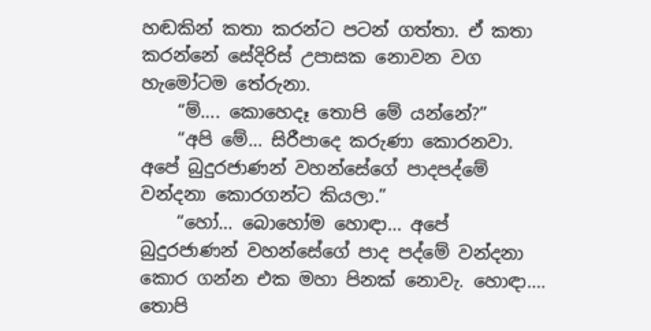හඬකින් කතා කරන්ට පටන් ගත්තා. ඒ කතා කරන්නේ සේදිරිස් උපාසක නොවන වග හැමෝටම තේරුනා.
    “ම්…. කොහෙදෑ තොපි මේ යන්නේ?”
    “අපි මේ… සිරීපාදෙ කරුණා කොරනවා. අපේ බුදුරජාණන් වහන්සේගේ පාදපද්මේ වන්දනා කොරගන්ට කියලා.”
    “හෝ… බොහෝම හොඳා… අපේ බුදුරජාණන් වහන්සේගේ පාද පද්මේ වන්දනා කොර ගන්න එක මහා පිනක් නොවැ. හොඳා…. තොපි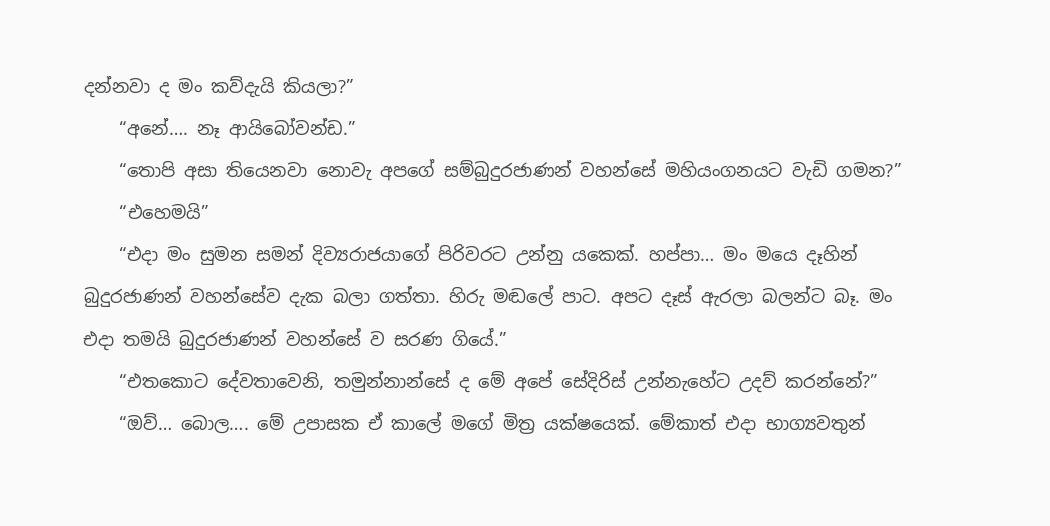දන්නවා ද මං කව්දැයි කියලා?”
    “අනේ…. නෑ ආයිබෝවන්ඩ.”
    “තොපි අසා තියෙනවා නොවැ අපගේ සම්බුදුරජාණන් වහන්සේ මහියංගනයට වැඩි ගමන?”
    “එහෙමයි”
    “එදා මං සුමන සමන් දිව්‍යරාජයාගේ පිරිවරට උන්නු යකෙක්. හප්පා… මං මයෙ දෑහින් බුදුරජාණන් වහන්සේව දැක බලා ගත්තා. හිරු මඬලේ පාට. අපට දෑස් ඇරලා බලන්ට බෑ. මං එදා තමයි බුදුරජාණන් වහන්සේ ව සරණ ගියේ.”
    “එතකොට දේවතාවෙනි, තමුන්නාන්සේ ද මේ අපේ සේදිරිස් උන්නැහේට උදව් කරන්නේ?”
    “ඔව්… බොල…. මේ උපාසක ඒ කාලේ මගේ මිත්‍ර යක්ෂයෙක්. මේකාත් එදා භාග්‍යවතුන්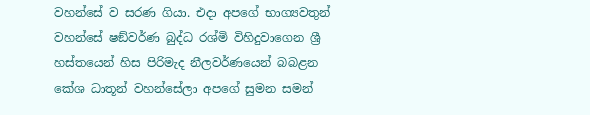වහන්සේ ව සරණ ගියා. එදා අපගේ භාග්‍යවතුන් වහන්සේ ෂඞ්වර්ණ බුද්ධ රශ්මි විහිදුවාගෙන ශ්‍රී හස්තයෙන් හිස පිරිමැද නීලවර්ණයෙන් බබළන කේශ ධාතූන් වහන්සේලා අපගේ සුමන සමන්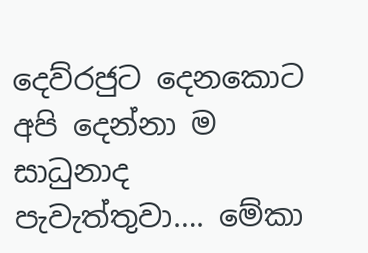දෙව්රජුට දෙනකොට අපි දෙන්නා ම සාධුනාද පැවැත්තුවා…. මේකා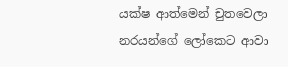යක්ෂ ආත්මෙන් චුතවෙලා නරයන්ගේ ලෝකෙට ආවා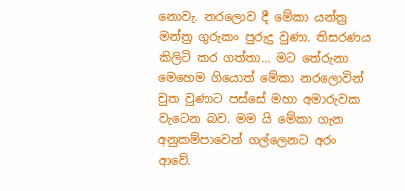නොවැ. නරලොව දී මේකා යන්ත්‍ර මන්ත්‍ර ගුරුකං පුරුදු වුණා. තිසරණය කිලිටි කර ගත්තා… මට තේරුනා මෙහෙම ගියොත් මේකා නරලොවින් චුත වුණාට පස්සේ මහා අමාරුවක වැටෙන බව. මම යි මේකා ගැන අනුකම්පාවෙන් ගල්ලෙනට අරං ආවේ.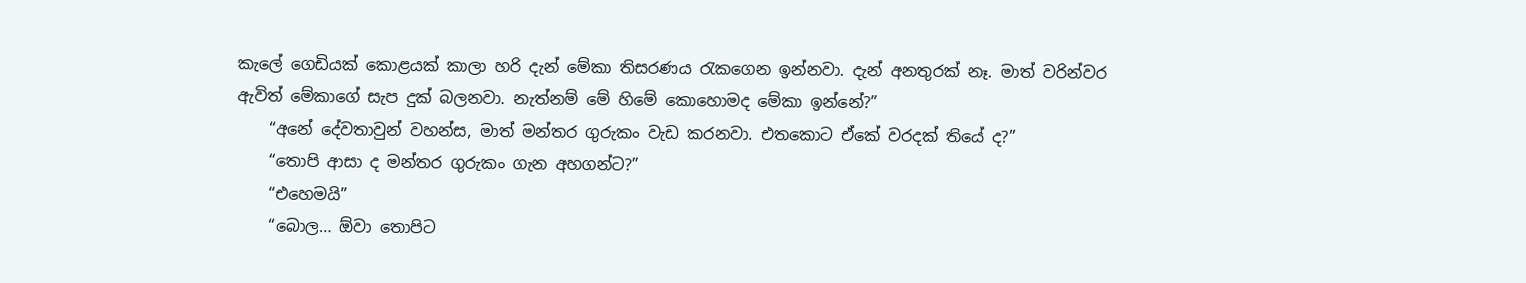කැලේ ගෙඩියක් කොළයක් කාලා හරි දැන් මේකා තිසරණය රැකගෙන ඉන්නවා. දැන් අනතුරක් නෑ. මාත් වරින්වර ඇවිත් මේකාගේ සැප දුක් බලනවා. නැත්නම් මේ හිමේ කොහොමද මේකා ඉන්නේ?”
    “අනේ දේවතාවුන් වහන්ස, මාත් මන්තර ගුරුකං වැඩ කරනවා. එතකොට ඒකේ වරදක් තියේ ද?”
    “තොපි ආසා ද මන්තර ගුරුකං ගැන අහගන්ට?”
    “එහෙමයි”
    “බොල… ඕවා තොපිට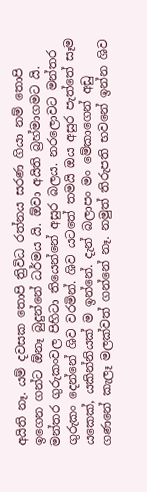අයිති නෑ. යම් දවසක තොපි ත්‍රිවිධ රත්නය සරණ ගියා නම් තොපි ඉගෙන ගන්ට ඕනෑ බුදුන්නේ ධර්මය යි. ඕවා අයිති බ්‍රහ්මාගමට යි. මන්තර ගුරුකංවල පිහිටා තියෙන්නේ අසුර බලය. නරලොවට මන්තර ගුරුකං දෙන්නේ ශිව වරමින්. ශිව යටතේ තමයි ඔය අසුර පැත්තේ සෑම යකෙක්, යකින්නියක් ම ඉන්නේ. දැන් බලාපං මං මේකාගෙන් අඩු ගණනේ කැලෑ මලක්වත් ගන්නේ නෑ. නමුත් තිරුපති භවනේ ඉන්න ශිව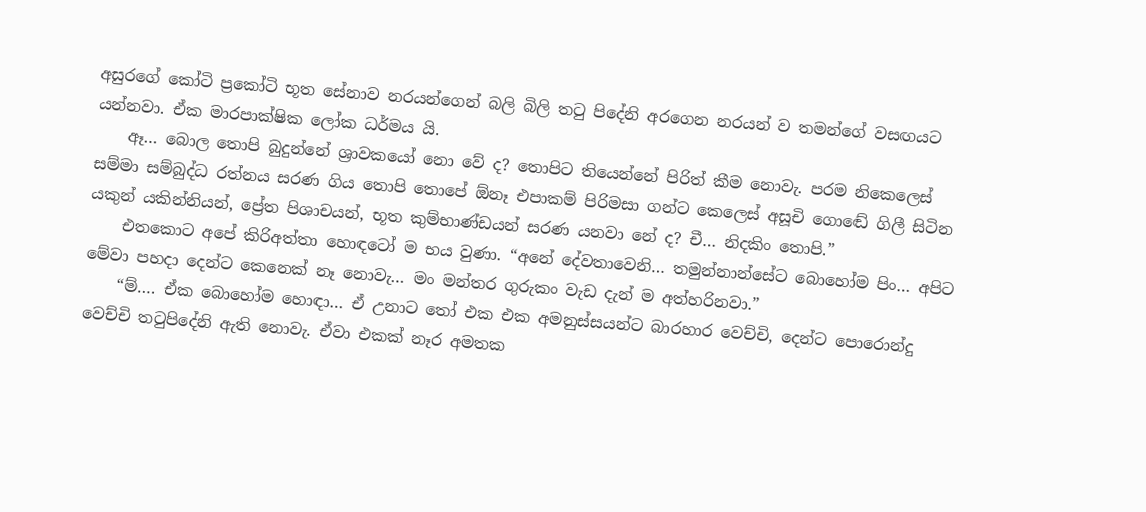අසුරගේ කෝටි ප්‍රකෝටි භූත සේනාව නරයන්ගෙන් බලි බිලි තටු පිදේනි අරගෙන නරයන් ව තමන්ගේ වසඟයට යන්නවා. ඒක මාරපාක්ෂික ලෝක ධර්මය යි.
    ඈ… බොල තොපි බුදුන්නේ ශ්‍රාවකයෝ නො වේ ද? තොපිට තියෙන්නේ පිරිත් කීම නොවැ. පරම නිකෙලෙස් සම්මා සම්බුද්ධ රත්නය සරණ ගිය තොපි තොපේ ඕනෑ එපාකම් පිරිමසා ගන්ට කෙලෙස් අසූචි ගොඬේ ගිලී සිටින යකුන් යකින්නියන්, ප්‍රේත පිශාචයන්, භූත කුම්භාණ්ඩයන් සරණ යනවා නේ ද? චී… නිදකිං තොපි.”
    එතකොට අපේ කිරිඅත්තා හොඳටෝ ම භය වුණා. “අනේ දේවතාවෙනි… තමුන්නාන්සේට බොහෝම පිං… අපිට මේවා පහදා දෙන්ට කෙනෙක් නෑ නොවැ… මං මන්තර ගුරුකං වැඩ දැන් ම අත්හරිනවා.”
    “ම්…. ඒක බොහෝම හොඳා… ඒ උනාට තෝ එක එක අමනුස්සයන්ට බාරහාර වෙච්චි, දෙන්ට පොරොන්දු වෙච්චි තටුපිදේනි ඇති නොවැ. ඒවා එකක් නෑර අමතක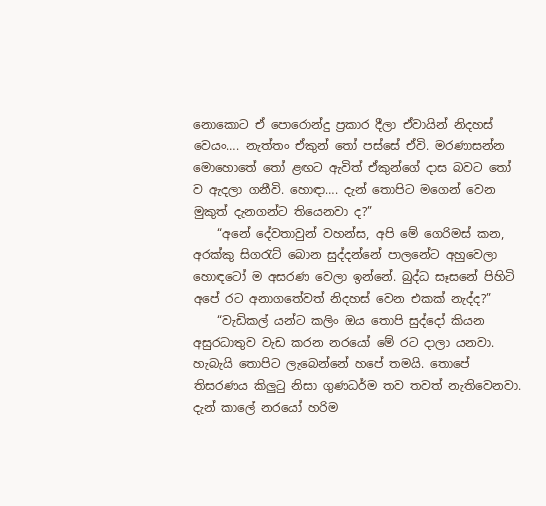නොකොට ඒ පොරොන්දු ප්‍රකාර දීලා ඒවායින් නිදහස් වෙයං…. නැත්තං ඒකුන් තෝ පස්සේ ඒවි. මරණාසන්න මොහොතේ තෝ ළඟට ඇවිත් ඒකුන්ගේ දාස බවට තෝ ව ඇදලා ගනීවි. හොඳා…. දැන් තොපිට මගෙන් වෙන මුකුත් දැනගන්ට තියෙනවා ද?”
    “අනේ දේවතාවුන් වහන්ස, අපි මේ ගෙරිමස් කන, අරක්කු සිගරැට් බොන සුද්දන්නේ පාලනේට අහුවෙලා හොඳටෝ ම අසරණ වෙලා ඉන්නේ. බුද්ධ සෑසනේ පිහිටි අපේ රට අනාගතේවත් නිදහස් වෙන එකක් නැද්ද?”
    “වැඩිකල් යන්ට කලිං ඔය තොපි සුද්දෝ කියන අසුරධාතුව වැඩ කරන නරයෝ මේ රට දාලා යනවා. හැබැයි තොපිට ලැබෙන්නේ හපේ තමයි. තොපේ තිසරණය කිලුටු නිසා ගුණධර්ම තව තවත් නැතිවෙනවා. දැන් කාලේ නරයෝ හරිම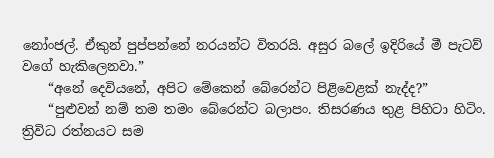නෝංජල්. ඒකුන් පුප්පන්නේ නරයන්ට විතරයි. අසුර බලේ ඉදිරියේ මී පැටව් වගේ හැකිලෙනවා.”
    “අනේ දෙවියනේ, අපිට මේකෙන් බේරෙන්ට පිළිවෙළක් නැද්ද?”
    “පුළුවන් නම් තම තමං බේරෙන්ට බලාපං. තිසරණය තුළ පිහිටා හිටිං. ත්‍රිවිධ රත්නයට සම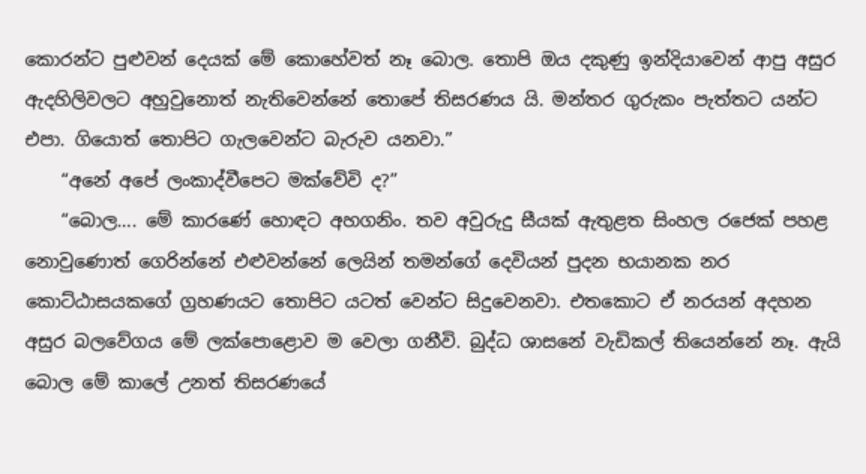කොරන්ට පුළුවන් දෙයක් මේ කොහේවත් නෑ බොල. තොපි ඔය දකුණු ඉන්දියාවෙන් ආපු අසුර ඇදහිලිවලට අහුවුනොත් නැතිවෙන්නේ තොපේ තිසරණය යි. මන්තර ගුරුකං පැත්තට යන්ට එපා. ගියොත් තොපිට ගැලවෙන්ට බැරුව යනවා.”
    “අනේ අපේ ලංකාද්වීපෙට මක්වේවි ද?”
    “බොල…. මේ කාරණේ හොඳට අහගනිං. තව අවුරුදු සීයක් ඇතුළත සිංහල රජෙක් පහළ නොවුණොත් ගෙරින්නේ එළුවන්නේ ලෙයින් තමන්ගේ දෙවියන් පුදන භයානක නර කොට්ඨාසයකගේ ග්‍රහණයට තොපිට යටත් වෙන්ට සිදුවෙනවා. එතකොට ඒ නරයන් අදහන අසුර බලවේගය මේ ලක්පොළොව ම වෙලා ගනීවි. බුද්ධ ශාසනේ වැඩිකල් තියෙන්නේ නෑ. ඇයි බොල මේ කාලේ උනත් තිසරණයේ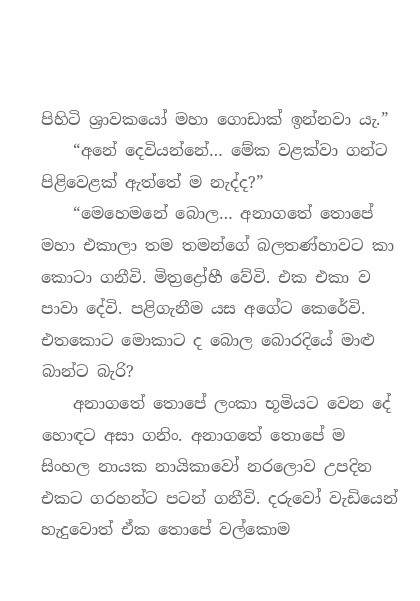පිහිටි ශ්‍රාවකයෝ මහා ගොඩාක් ඉන්නවා යැ.”
    “අනේ දෙවියන්නේ… මේක වළක්වා ගන්ට පිළිවෙළක් ඇත්තේ ම නැද්ද?”
    “මෙහෙමනේ බොල… අනාගතේ තොපේ මහා එකාලා තම තමන්ගේ බලතණ්හාවට කා කොටා ගනීවි. මිත්‍රද්‍රෝහී වේවි. එක එකා ව පාවා දේවි. පළිගැනීම යස අගේට කෙරේවි. එතකොට මොකාට ද බොල බොරදියේ මාළු බාන්ට බැරි?
    අනාගතේ තොපේ ලංකා භූමියට වෙන දේ හොඳට අසා ගනිං. අනාගතේ තොපේ ම සිංහල නායක නායිකාවෝ නරලොව උපදින එකට ගරහන්ට පටන් ගනීවි. දරුවෝ වැඩියෙන් හැදුවොත් ඒක තොපේ වල්කොම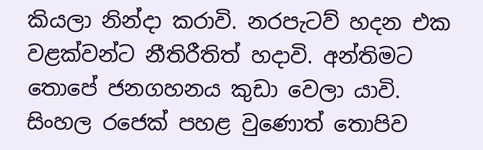කියලා නින්දා කරාවි. නරපැටව් හදන එක වළක්වන්ට නීතිරීතිත් හදාවි. අන්තිමට තොපේ ජනගහනය කුඩා වෙලා යාවි. සිංහල රජෙක් පහළ වුණොත් තොපිව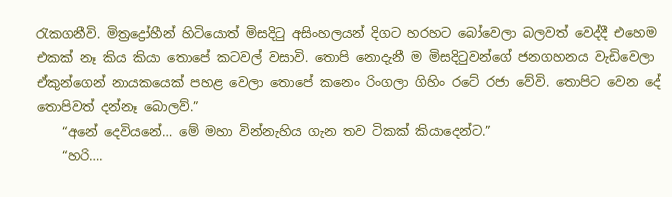රැකගනීවි. මිත්‍රද්‍රෝහීන් හිටියොත් මිසදිටු අසිංහලයන් දිගට හරහට බෝවෙලා බලවත් වෙද්දී එහෙම එකක් නෑ කිය කියා තොපේ කටවල් වසාවි. තොපි නොදැනී ම මිසදිටුවන්ගේ ජනගහනය වැඩිවෙලා ඒකුන්ගෙන් නායකයෙක් පහළ වෙලා තොපේ කනෙං රිංගලා ගිහිං රටේ රජා වේවි. තොපිට වෙන දේ තොපිවත් දන්නෑ බොලව්.”
    “අනේ දෙවියනේ… මේ මහා වින්නැහිය ගැන තව ටිකක් කියාදෙන්ට.”
    “හරි….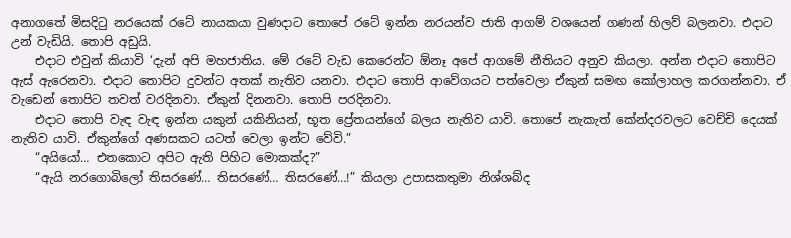අනාගතේ මිසදිටු නරයෙක් රටේ නායකයා වුණදාට තොපේ රටේ ඉන්න නරයන්ව ජාති ආගම් වශයෙන් ගණන් හිලව් බලනවා. එදාට උන් වැඩියි. තොපි අඩුයි.
    එදාට එවුන් කියාවි ‘දැන් අපි මහජාතිය. මේ රටේ වැඩ කෙරෙන්ට ඕනෑ අපේ ආගමේ නීතියට අනුව කියලා. අන්න එදාට තොපිට ඇස් ඇරෙනවා. එදාට තොපිට දුවන්ට අතක් නැතිව යනවා. එදාට තොපි ආවේගයට පත්වෙලා ඒකුන් සමඟ කෝලාහල කරගන්නවා. ඒ වැඩෙන් තොපිට තවත් වරදිනවා. ඒකුන් දිනනවා. තොපි පරදිනවා.
    එදාට තොපි වැඳ වැඳ ඉන්න යකුන් යකිනියන්, භූත ප්‍රේතයන්ගේ බලය නැතිව යාවි. තොපේ නැකැත් කේන්දරවලට වෙච්චි දෙයක් නැතිව යාවි. ඒකුන්ගේ අණසකට යටත් වෙලා ඉන්ට වේවි.”
    “අයියෝ… එතකොට අපිට ඇති පිහිට මොකක්ද?”
    “ඇයි නරගොබිලෝ තිසරණේ… තිසරණේ… තිසරණේ…!” කියලා උපාසකතුමා නිශ්ශබ්ද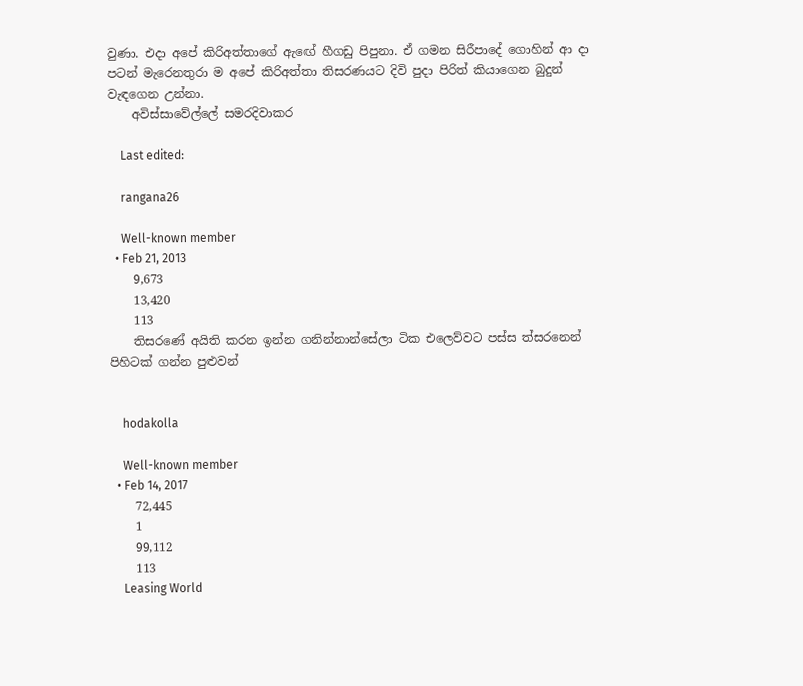වුණා. එදා අපේ කිරිඅත්තාගේ ඇඟේ හීගඩු පිපුනා. ඒ ගමන සිරීපාදේ ගොහින් ආ දා පටන් මැරෙනතුරා ම අපේ කිරිඅත්තා තිසරණයට දිවි පුදා පිරිත් කියාගෙන බුදුන් වැඳගෙන උන්නා.
    අවිස්සාවේල්ලේ සමරදිවාකර

    Last edited:

    rangana26

    Well-known member
  • Feb 21, 2013
    9,673
    13,420
    113
    තිසරණේ අයිති කරන ඉන්න ගනින්නාන්සේලා ටික එලෙව්වට පස්ස ත්සරනෙන් පිහිටක් ගන්න පුළුවන්


    hodakolla

    Well-known member
  • Feb 14, 2017
    72,445
    1
    99,112
    113
    Leasing World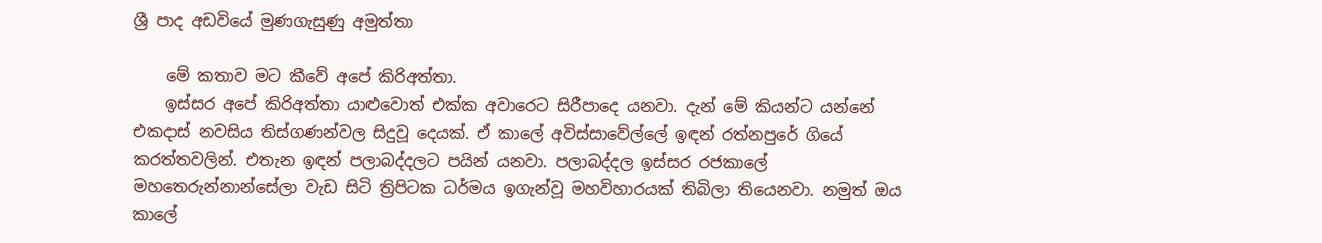ශ්‍රී පාද අඩවියේ මුණගැසුණු අමුත්තා

    මේ කතාව මට කීවේ අපේ කිරිඅත්තා.
    ඉස්සර අපේ කිරිඅත්තා යාළුවොත් එක්ක අවාරෙට සිරීපාදෙ යනවා. දැන් මේ කියන්ට යන්නේ එකදාස් නවසිය තිස්ගණන්වල සිදුවූ දෙයක්. ඒ කාලේ අවිස්සාවේල්ලේ ඉඳන් රත්නපුරේ ගියේ කරත්තවලින්. එතැන ඉඳන් පලාබද්දලට පයින් යනවා. පලාබද්දල ඉස්සර රජකාලේ මහතෙරුන්නාන්සේලා වැඩ සිටි ත්‍රිපිටක ධර්මය ඉගැන්වූ මහවිහාරයක් තිබිලා තියෙනවා. නමුත් ඔය කාලේ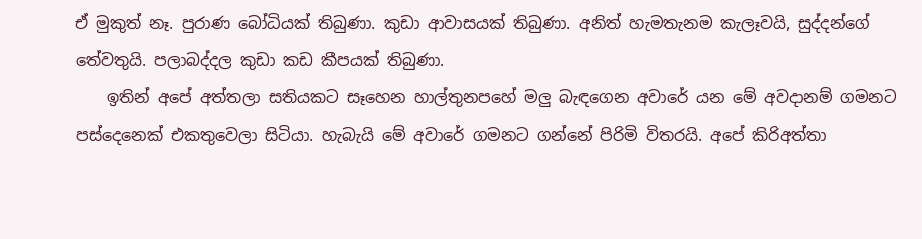ඒ මුකුත් නෑ. පුරාණ බෝධියක් තිබුණා. කුඩා ආවාසයක් තිබුණා. අනිත් හැමතැනම කැලෑවයි, සුද්දන්ගේ තේවතුයි. පලාබද්දල කුඩා කඩ කීපයක් තිබුණා.
    ඉතින් අපේ අත්තලා සතියකට සෑහෙන හාල්තුනපහේ මලු බැඳගෙන අවාරේ යන මේ අවදානම් ගමනට පස්දෙනෙක් එකතුවෙලා සිටියා. හැබැයි මේ අවාරේ ගමනට ගන්නේ පිරිමි විතරයි. අපේ කිරිඅත්තා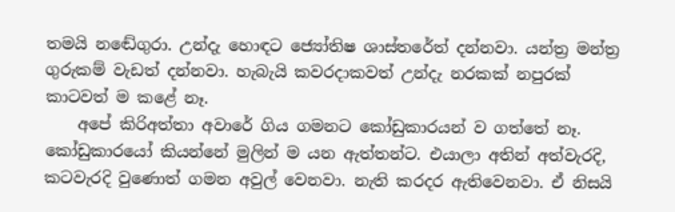තමයි නඬේගුරා. උන්දැ හොඳට ජ්‍යෝතිෂ ශාස්තරේත් දන්නවා. යන්ත්‍ර මන්ත්‍ර ගුරුකම් වැඩත් දන්නවා. හැබැයි කවරදාකවත් උන්දැ නරකක් නපුරක් කාටවත් ම කළේ නෑ.
    අපේ කිරිඅත්තා අවාරේ ගිය ගමනට කෝඩුකාරයන් ව ගත්තේ නෑ. කෝඩුකාරයෝ කියන්නේ මුලින් ම යන ඇත්තන්ට. එයාලා අතින් අත්වැරදි, කටවැරදි වුණොත් ගමන අවුල් වෙනවා. නැති කරදර ඇතිවෙනවා. ඒ නිසයි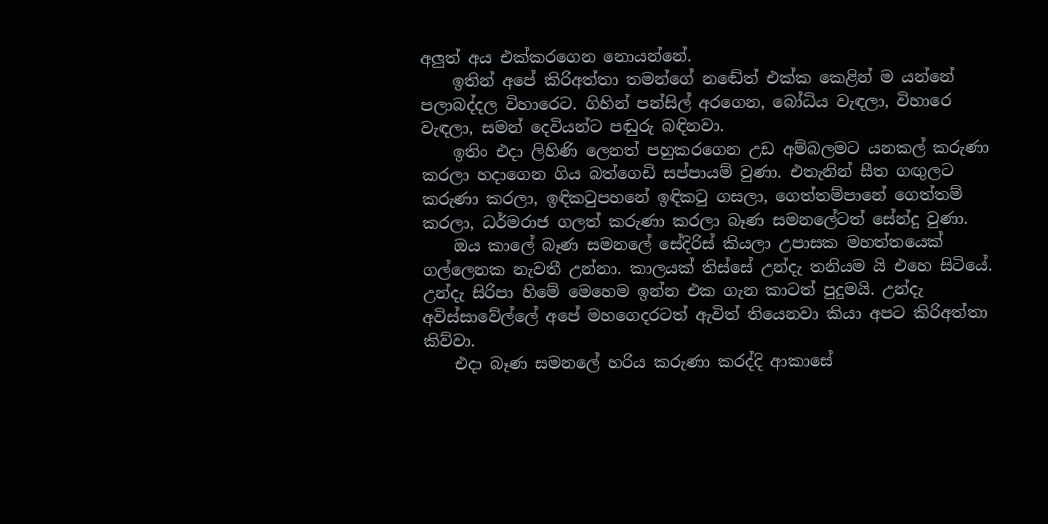අලුත් අය එක්කරගෙන නොයන්නේ.
    ඉතින් අපේ කිරිඅත්තා තමන්ගේ නඬේත් එක්ක කෙළින් ම යන්නේ පලාබද්දල විහාරෙට. ගිහින් පන්සිල් අරගෙන, බෝධිය වැඳලා, විහාරෙ වැඳලා, සමන් දෙවියන්ට පඬුරු බඳිනවා.
    ඉතිං එදා ලිහිණි ලෙනත් පහුකරගෙන උඩ අම්බලමට යනකල් කරුණා කරලා හදාගෙන ගිය බත්ගෙඩි සප්පායම් වුණා. එතැනින් සීත ගඟුලට කරුණා කරලා, ඉඳිකටුපහනේ ඉඳිකටු ගසලා, ගෙත්තම්පානේ ගෙත්තම් කරලා, ධර්මරාජ ගලත් කරුණා කරලා බෑණ සමනලේටත් සේන්දු වුණා.
    ඔය කාලේ බෑණ සමනලේ සේදිරිස් කියලා උපාසක මහත්තයෙක් ගල්ලෙනක නැවතී උන්නා. කාලයක් තිස්සේ උන්දැ තනියම යි එහෙ සිටියේ. උන්දැ සිරිපා හිමේ මෙහෙම ඉන්න එක ගැන කාටත් පුදුමයි. උන්දැ අවිස්සාවේල්ලේ අපේ මහගෙදරටත් ඇවිත් තියෙනවා කියා අපට කිරිඅත්තා කිව්වා.
    එදා බෑණ සමනලේ හරිය කරුණා කරද්දි ආකාසේ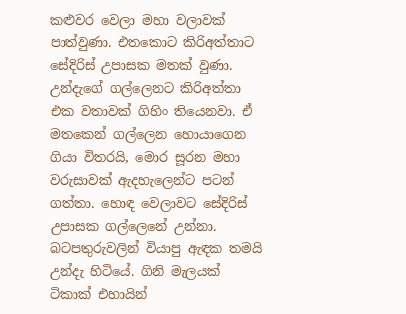කළුවර වෙලා මහා වලාවක් පාත්වුණා. එතකොට කිරිඅත්තාට සේදිරිස් උපාසක මතක් වුණා. උන්දැගේ ගල්ලෙනට කිරිඅත්තා එක වතාවක් ගිහිං තියෙනවා. ඒ මතකෙන් ගල්ලෙන හොයාගෙන ගියා විතරයි, මොර සූරන මහා වරුසාවක් ඇදහැලෙන්ට පටන් ගත්තා. හොඳ වෙලාවට සේදිරිස් උපාසක ගල්ලෙනේ උන්නා. බටපතුරුවලින් වියාපු ඇඳක තමයි උන්දැ හිටියේ. ගිනි මැලයක් ටිකාක් එහායින්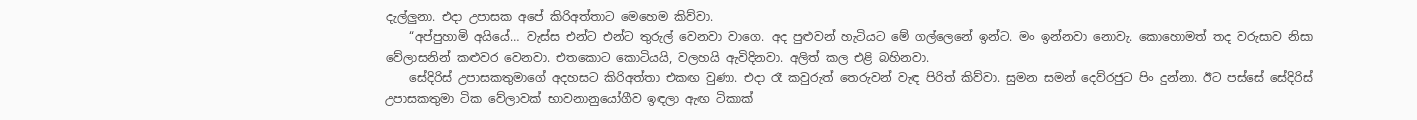දැල්ලුනා. එදා උපාසක අපේ කිරිඅත්තාට මෙහෙම කිව්වා.
    “අප්පුහාමි අයියේ… වැස්ස එන්ට එන්ට තුරුල් වෙනවා වාගෙ. අද පුළුවන් හැටියට මේ ගල්ලෙනේ ඉන්ට. මං ඉන්නවා නොවැ. කොහොමත් තද වරුසාව නිසා වේලාසනින් කළුවර වෙනවා. එතකොට කොටියයි, වලහයි ඇවිදිනවා. අලිත් කල එළි බහිනවා.
    සේදිරිස් උපාසකතුමාගේ අදහසට කිරිඅත්තා එකඟ වුණා. එදා රෑ කවුරුත් තෙරුවන් වැඳ පිරිත් කිව්වා. සුමන සමන් දෙව්රජුට පිං දුන්නා. ඊට පස්සේ සේදිරිස් උපාසකතුමා ටික වේලාවක් භාවනානුයෝගීව ඉඳලා ඇඟ ටිකාක්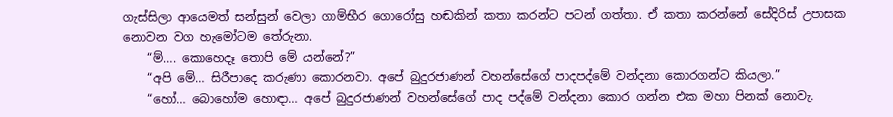ගැස්සිලා ආයෙමත් සන්සුන් වෙලා ගාම්භීර ගොරෝසු හඬකින් කතා කරන්ට පටන් ගත්තා. ඒ කතා කරන්නේ සේදිරිස් උපාසක නොවන වග හැමෝටම තේරුනා.
    “ම්…. කොහෙදෑ තොපි මේ යන්නේ?”
    “අපි මේ… සිරීපාදෙ කරුණා කොරනවා. අපේ බුදුරජාණන් වහන්සේගේ පාදපද්මේ වන්දනා කොරගන්ට කියලා.”
    “හෝ… බොහෝම හොඳා… අපේ බුදුරජාණන් වහන්සේගේ පාද පද්මේ වන්දනා කොර ගන්න එක මහා පිනක් නොවැ.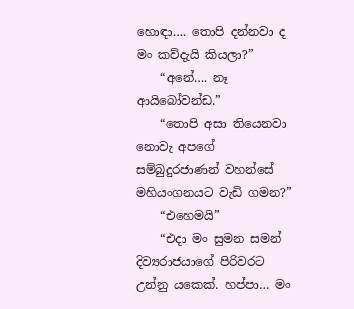හොඳා…. තොපි දන්නවා ද මං කව්දැයි කියලා?”
    “අනේ…. නෑ ආයිබෝවන්ඩ.”
    “තොපි අසා තියෙනවා නොවැ අපගේ සම්බුදුරජාණන් වහන්සේ මහියංගනයට වැඩි ගමන?”
    “එහෙමයි”
    “එදා මං සුමන සමන් දිව්‍යරාජයාගේ පිරිවරට උන්නු යකෙක්. හප්පා… මං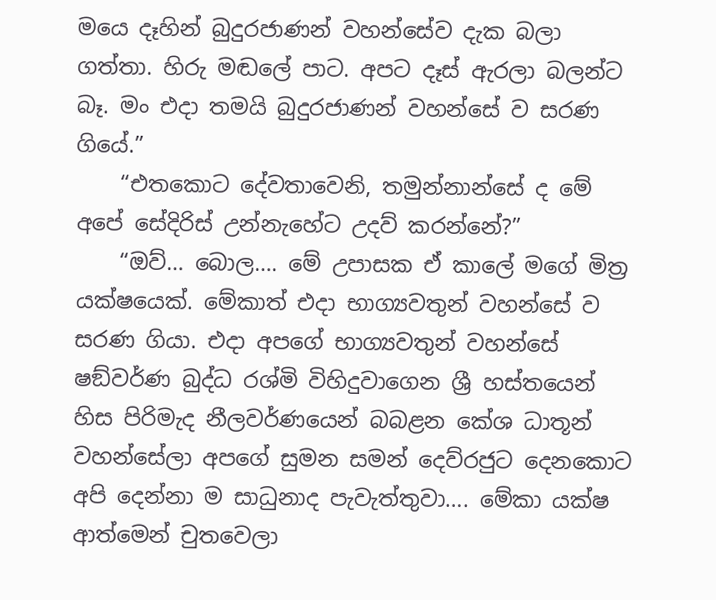මයෙ දෑහින් බුදුරජාණන් වහන්සේව දැක බලා ගත්තා. හිරු මඬලේ පාට. අපට දෑස් ඇරලා බලන්ට බෑ. මං එදා තමයි බුදුරජාණන් වහන්සේ ව සරණ ගියේ.”
    “එතකොට දේවතාවෙනි, තමුන්නාන්සේ ද මේ අපේ සේදිරිස් උන්නැහේට උදව් කරන්නේ?”
    “ඔව්… බොල…. මේ උපාසක ඒ කාලේ මගේ මිත්‍ර යක්ෂයෙක්. මේකාත් එදා භාග්‍යවතුන් වහන්සේ ව සරණ ගියා. එදා අපගේ භාග්‍යවතුන් වහන්සේ ෂඞ්වර්ණ බුද්ධ රශ්මි විහිදුවාගෙන ශ්‍රී හස්තයෙන් හිස පිරිමැද නීලවර්ණයෙන් බබළන කේශ ධාතූන් වහන්සේලා අපගේ සුමන සමන් දෙව්රජුට දෙනකොට අපි දෙන්නා ම සාධුනාද පැවැත්තුවා…. මේකා යක්ෂ ආත්මෙන් චුතවෙලා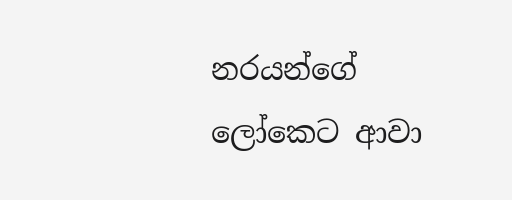නරයන්ගේ ලෝකෙට ආවා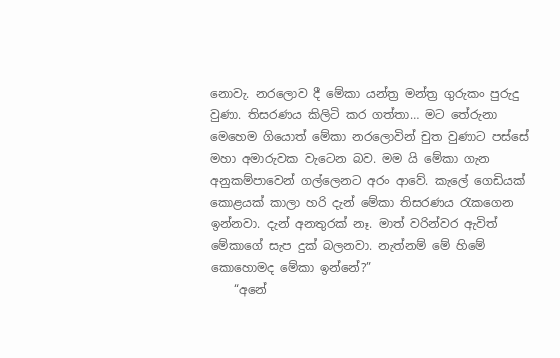නොවැ. නරලොව දී මේකා යන්ත්‍ර මන්ත්‍ර ගුරුකං පුරුදු වුණා. තිසරණය කිලිටි කර ගත්තා… මට තේරුනා මෙහෙම ගියොත් මේකා නරලොවින් චුත වුණාට පස්සේ මහා අමාරුවක වැටෙන බව. මම යි මේකා ගැන අනුකම්පාවෙන් ගල්ලෙනට අරං ආවේ. කැලේ ගෙඩියක් කොළයක් කාලා හරි දැන් මේකා තිසරණය රැකගෙන ඉන්නවා. දැන් අනතුරක් නෑ. මාත් වරින්වර ඇවිත් මේකාගේ සැප දුක් බලනවා. නැත්නම් මේ හිමේ කොහොමද මේකා ඉන්නේ?”
    “අනේ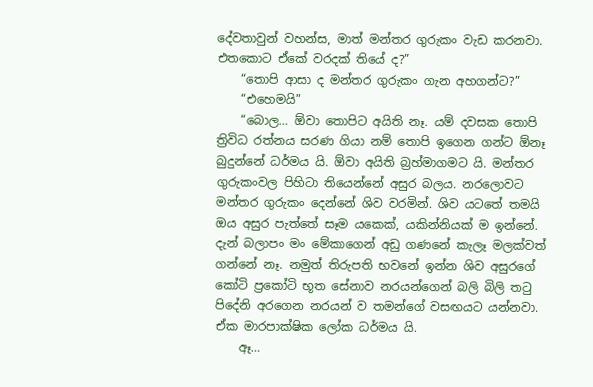දේවතාවුන් වහන්ස, මාත් මන්තර ගුරුකං වැඩ කරනවා. එතකොට ඒකේ වරදක් තියේ ද?”
    “තොපි ආසා ද මන්තර ගුරුකං ගැන අහගන්ට?”
    “එහෙමයි”
    “බොල… ඕවා තොපිට අයිති නෑ. යම් දවසක තොපි ත්‍රිවිධ රත්නය සරණ ගියා නම් තොපි ඉගෙන ගන්ට ඕනෑ බුදුන්නේ ධර්මය යි. ඕවා අයිති බ්‍රහ්මාගමට යි. මන්තර ගුරුකංවල පිහිටා තියෙන්නේ අසුර බලය. නරලොවට මන්තර ගුරුකං දෙන්නේ ශිව වරමින්. ශිව යටතේ තමයි ඔය අසුර පැත්තේ සෑම යකෙක්, යකින්නියක් ම ඉන්නේ. දැන් බලාපං මං මේකාගෙන් අඩු ගණනේ කැලෑ මලක්වත් ගන්නේ නෑ. නමුත් තිරුපති භවනේ ඉන්න ශිව අසුරගේ කෝටි ප්‍රකෝටි භූත සේනාව නරයන්ගෙන් බලි බිලි තටු පිදේනි අරගෙන නරයන් ව තමන්ගේ වසඟයට යන්නවා. ඒක මාරපාක්ෂික ලෝක ධර්මය යි.
    ඈ…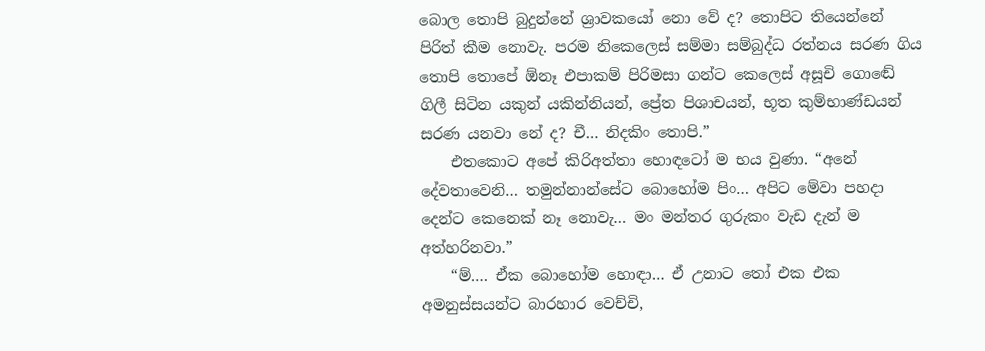බොල තොපි බුදුන්නේ ශ්‍රාවකයෝ නො වේ ද? තොපිට තියෙන්නේ පිරිත් කීම නොවැ. පරම නිකෙලෙස් සම්මා සම්බුද්ධ රත්නය සරණ ගිය තොපි තොපේ ඕනෑ එපාකම් පිරිමසා ගන්ට කෙලෙස් අසූචි ගොඬේ ගිලී සිටින යකුන් යකින්නියන්, ප්‍රේත පිශාචයන්, භූත කුම්භාණ්ඩයන් සරණ යනවා නේ ද? චී… නිදකිං තොපි.”
    එතකොට අපේ කිරිඅත්තා හොඳටෝ ම භය වුණා. “අනේ දේවතාවෙනි… තමුන්නාන්සේට බොහෝම පිං… අපිට මේවා පහදා දෙන්ට කෙනෙක් නෑ නොවැ… මං මන්තර ගුරුකං වැඩ දැන් ම අත්හරිනවා.”
    “ම්…. ඒක බොහෝම හොඳා… ඒ උනාට තෝ එක එක අමනුස්සයන්ට බාරහාර වෙච්චි,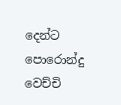දෙන්ට පොරොන්දු වෙච්චි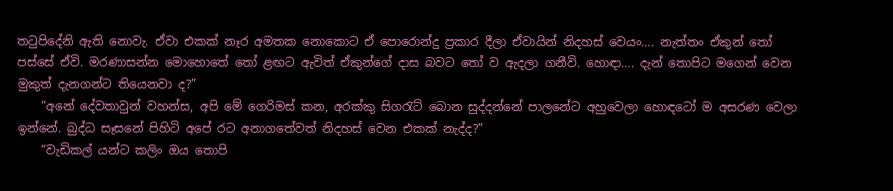තටුපිදේනි ඇති නොවැ. ඒවා එකක් නෑර අමතක නොකොට ඒ පොරොන්දු ප්‍රකාර දීලා ඒවායින් නිදහස් වෙයං…. නැත්තං ඒකුන් තෝ පස්සේ ඒවි. මරණාසන්න මොහොතේ තෝ ළඟට ඇවිත් ඒකුන්ගේ දාස බවට තෝ ව ඇදලා ගනීවි. හොඳා…. දැන් තොපිට මගෙන් වෙන මුකුත් දැනගන්ට තියෙනවා ද?”
    “අනේ දේවතාවුන් වහන්ස, අපි මේ ගෙරිමස් කන, අරක්කු සිගරැට් බොන සුද්දන්නේ පාලනේට අහුවෙලා හොඳටෝ ම අසරණ වෙලා ඉන්නේ. බුද්ධ සෑසනේ පිහිටි අපේ රට අනාගතේවත් නිදහස් වෙන එකක් නැද්ද?”
    “වැඩිකල් යන්ට කලිං ඔය තොපි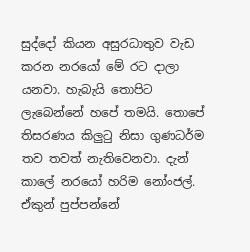සුද්දෝ කියන අසුරධාතුව වැඩ කරන නරයෝ මේ රට දාලා යනවා. හැබැයි තොපිට ලැබෙන්නේ හපේ තමයි. තොපේ තිසරණය කිලුටු නිසා ගුණධර්ම තව තවත් නැතිවෙනවා. දැන් කාලේ නරයෝ හරිම නෝංජල්. ඒකුන් පුප්පන්නේ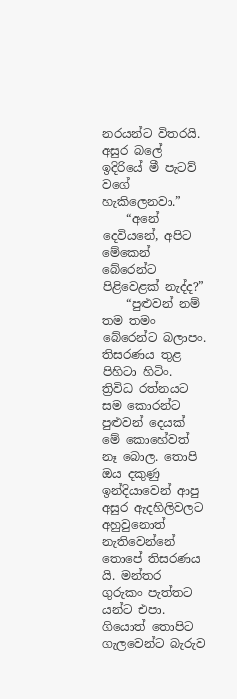නරයන්ට විතරයි. අසුර බලේ ඉදිරියේ මී පැටව් වගේ හැකිලෙනවා.”
    “අනේ දෙවියනේ, අපිට මේකෙන් බේරෙන්ට පිළිවෙළක් නැද්ද?”
    “පුළුවන් නම් තම තමං බේරෙන්ට බලාපං. තිසරණය තුළ පිහිටා හිටිං. ත්‍රිවිධ රත්නයට සම කොරන්ට පුළුවන් දෙයක් මේ කොහේවත් නෑ බොල. තොපි ඔය දකුණු ඉන්දියාවෙන් ආපු අසුර ඇදහිලිවලට අහුවුනොත් නැතිවෙන්නේ තොපේ තිසරණය යි. මන්තර ගුරුකං පැත්තට යන්ට එපා. ගියොත් තොපිට ගැලවෙන්ට බැරුව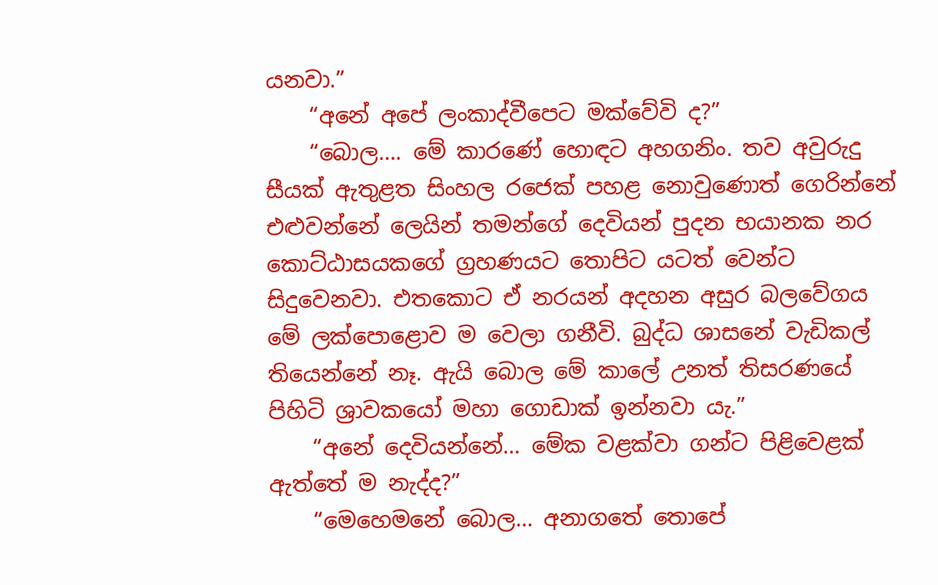යනවා.”
    “අනේ අපේ ලංකාද්වීපෙට මක්වේවි ද?”
    “බොල…. මේ කාරණේ හොඳට අහගනිං. තව අවුරුදු සීයක් ඇතුළත සිංහල රජෙක් පහළ නොවුණොත් ගෙරින්නේ එළුවන්නේ ලෙයින් තමන්ගේ දෙවියන් පුදන භයානක නර කොට්ඨාසයකගේ ග්‍රහණයට තොපිට යටත් වෙන්ට සිදුවෙනවා. එතකොට ඒ නරයන් අදහන අසුර බලවේගය මේ ලක්පොළොව ම වෙලා ගනීවි. බුද්ධ ශාසනේ වැඩිකල් තියෙන්නේ නෑ. ඇයි බොල මේ කාලේ උනත් තිසරණයේ පිහිටි ශ්‍රාවකයෝ මහා ගොඩාක් ඉන්නවා යැ.”
    “අනේ දෙවියන්නේ… මේක වළක්වා ගන්ට පිළිවෙළක් ඇත්තේ ම නැද්ද?”
    “මෙහෙමනේ බොල… අනාගතේ තොපේ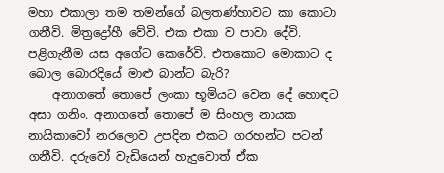මහා එකාලා තම තමන්ගේ බලතණ්හාවට කා කොටා ගනීවි. මිත්‍රද්‍රෝහී වේවි. එක එකා ව පාවා දේවි. පළිගැනීම යස අගේට කෙරේවි. එතකොට මොකාට ද බොල බොරදියේ මාළු බාන්ට බැරි?
    අනාගතේ තොපේ ලංකා භූමියට වෙන දේ හොඳට අසා ගනිං. අනාගතේ තොපේ ම සිංහල නායක නායිකාවෝ නරලොව උපදින එකට ගරහන්ට පටන් ගනීවි. දරුවෝ වැඩියෙන් හැදුවොත් ඒක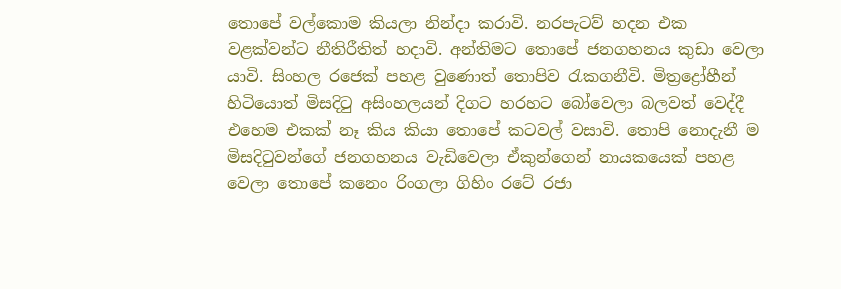තොපේ වල්කොම කියලා නින්දා කරාවි. නරපැටව් හදන එක වළක්වන්ට නීතිරීතිත් හදාවි. අන්තිමට තොපේ ජනගහනය කුඩා වෙලා යාවි. සිංහල රජෙක් පහළ වුණොත් තොපිව රැකගනීවි. මිත්‍රද්‍රෝහීන් හිටියොත් මිසදිටු අසිංහලයන් දිගට හරහට බෝවෙලා බලවත් වෙද්දී එහෙම එකක් නෑ කිය කියා තොපේ කටවල් වසාවි. තොපි නොදැනී ම මිසදිටුවන්ගේ ජනගහනය වැඩිවෙලා ඒකුන්ගෙන් නායකයෙක් පහළ වෙලා තොපේ කනෙං රිංගලා ගිහිං රටේ රජා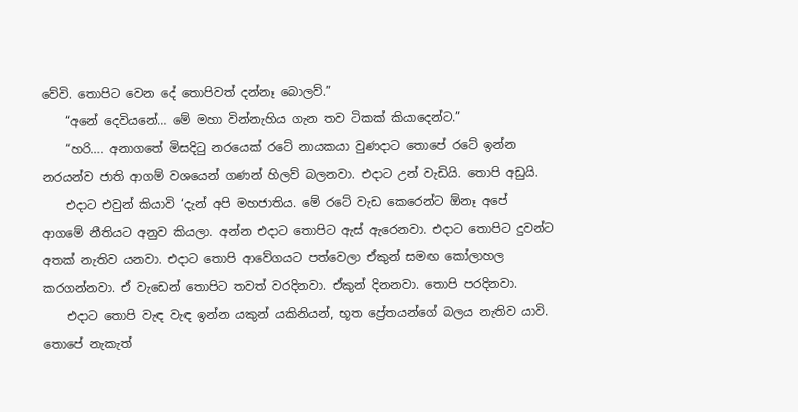වේවි. තොපිට වෙන දේ තොපිවත් දන්නෑ බොලව්.”
    “අනේ දෙවියනේ… මේ මහා වින්නැහිය ගැන තව ටිකක් කියාදෙන්ට.”
    “හරි…. අනාගතේ මිසදිටු නරයෙක් රටේ නායකයා වුණදාට තොපේ රටේ ඉන්න නරයන්ව ජාති ආගම් වශයෙන් ගණන් හිලව් බලනවා. එදාට උන් වැඩියි. තොපි අඩුයි.
    එදාට එවුන් කියාවි ‘දැන් අපි මහජාතිය. මේ රටේ වැඩ කෙරෙන්ට ඕනෑ අපේ ආගමේ නීතියට අනුව කියලා. අන්න එදාට තොපිට ඇස් ඇරෙනවා. එදාට තොපිට දුවන්ට අතක් නැතිව යනවා. එදාට තොපි ආවේගයට පත්වෙලා ඒකුන් සමඟ කෝලාහල කරගන්නවා. ඒ වැඩෙන් තොපිට තවත් වරදිනවා. ඒකුන් දිනනවා. තොපි පරදිනවා.
    එදාට තොපි වැඳ වැඳ ඉන්න යකුන් යකිනියන්, භූත ප්‍රේතයන්ගේ බලය නැතිව යාවි. තොපේ නැකැත්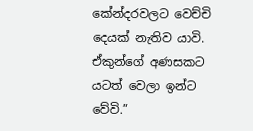කේන්දරවලට වෙච්චි දෙයක් නැතිව යාවි. ඒකුන්ගේ අණසකට යටත් වෙලා ඉන්ට වේවි.”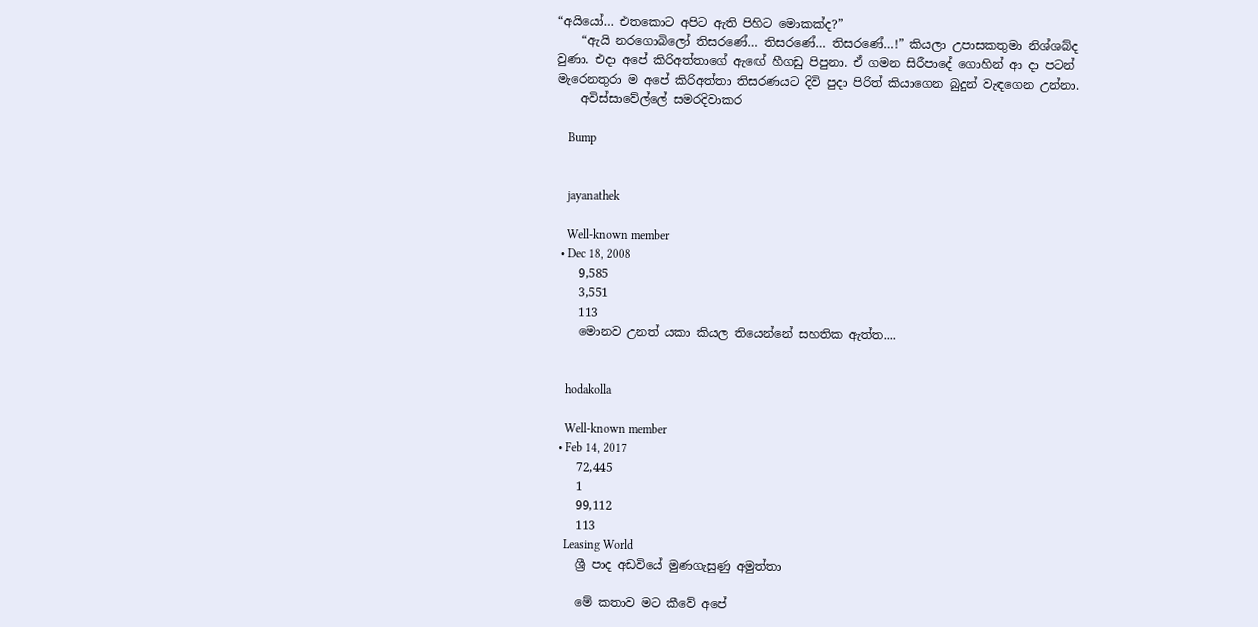“අයියෝ… එතකොට අපිට ඇති පිහිට මොකක්ද?”
    “ඇයි නරගොබිලෝ තිසරණේ… තිසරණේ… තිසරණේ…!” කියලා උපාසකතුමා නිශ්ශබ්ද වුණා. එදා අපේ කිරිඅත්තාගේ ඇඟේ හීගඩු පිපුනා. ඒ ගමන සිරීපාදේ ගොහින් ආ දා පටන් මැරෙනතුරා ම අපේ කිරිඅත්තා තිසරණයට දිවි පුදා පිරිත් කියාගෙන බුදුන් වැඳගෙන උන්නා.
    අවිස්සාවේල්ලේ සමරදිවාකර

    Bump


    jayanathek

    Well-known member
  • Dec 18, 2008
    9,585
    3,551
    113
    මොනව උනත් යකා කියල තියෙන්නේ සහතික ඇත්ත....


    hodakolla

    Well-known member
  • Feb 14, 2017
    72,445
    1
    99,112
    113
    Leasing World
    ශ්‍රී පාද අඩවියේ මුණගැසුණු අමුත්තා

    මේ කතාව මට කීවේ අපේ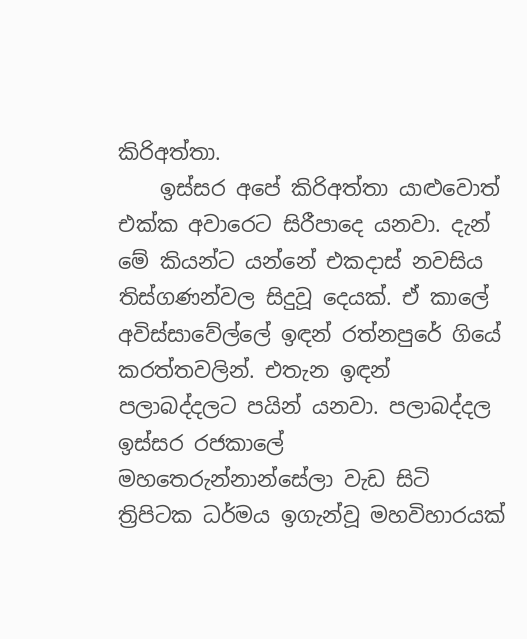කිරිඅත්තා.
    ඉස්සර අපේ කිරිඅත්තා යාළුවොත් එක්ක අවාරෙට සිරීපාදෙ යනවා. දැන් මේ කියන්ට යන්නේ එකදාස් නවසිය තිස්ගණන්වල සිදුවූ දෙයක්. ඒ කාලේ අවිස්සාවේල්ලේ ඉඳන් රත්නපුරේ ගියේ කරත්තවලින්. එතැන ඉඳන් පලාබද්දලට පයින් යනවා. පලාබද්දල ඉස්සර රජකාලේ මහතෙරුන්නාන්සේලා වැඩ සිටි ත්‍රිපිටක ධර්මය ඉගැන්වූ මහවිහාරයක්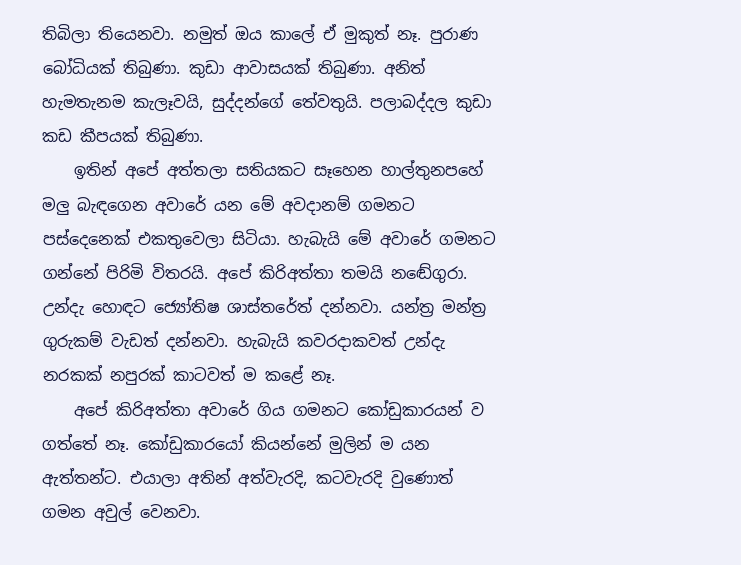තිබිලා තියෙනවා. නමුත් ඔය කාලේ ඒ මුකුත් නෑ. පුරාණ බෝධියක් තිබුණා. කුඩා ආවාසයක් තිබුණා. අනිත් හැමතැනම කැලෑවයි, සුද්දන්ගේ තේවතුයි. පලාබද්දල කුඩා කඩ කීපයක් තිබුණා.
    ඉතින් අපේ අත්තලා සතියකට සෑහෙන හාල්තුනපහේ මලු බැඳගෙන අවාරේ යන මේ අවදානම් ගමනට පස්දෙනෙක් එකතුවෙලා සිටියා. හැබැයි මේ අවාරේ ගමනට ගන්නේ පිරිමි විතරයි. අපේ කිරිඅත්තා තමයි නඬේගුරා. උන්දැ හොඳට ජ්‍යෝතිෂ ශාස්තරේත් දන්නවා. යන්ත්‍ර මන්ත්‍ර ගුරුකම් වැඩත් දන්නවා. හැබැයි කවරදාකවත් උන්දැ නරකක් නපුරක් කාටවත් ම කළේ නෑ.
    අපේ කිරිඅත්තා අවාරේ ගිය ගමනට කෝඩුකාරයන් ව ගත්තේ නෑ. කෝඩුකාරයෝ කියන්නේ මුලින් ම යන ඇත්තන්ට. එයාලා අතින් අත්වැරදි, කටවැරදි වුණොත් ගමන අවුල් වෙනවා.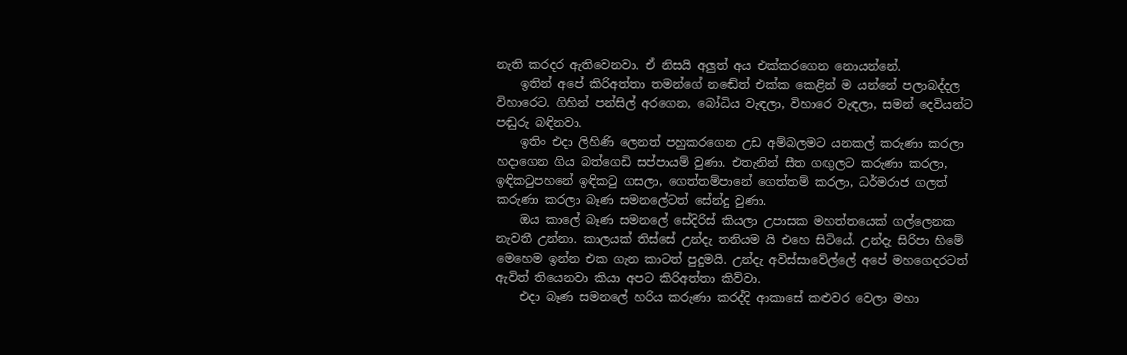නැති කරදර ඇතිවෙනවා. ඒ නිසයි අලුත් අය එක්කරගෙන නොයන්නේ.
    ඉතින් අපේ කිරිඅත්තා තමන්ගේ නඬේත් එක්ක කෙළින් ම යන්නේ පලාබද්දල විහාරෙට. ගිහින් පන්සිල් අරගෙන, බෝධිය වැඳලා, විහාරෙ වැඳලා, සමන් දෙවියන්ට පඬුරු බඳිනවා.
    ඉතිං එදා ලිහිණි ලෙනත් පහුකරගෙන උඩ අම්බලමට යනකල් කරුණා කරලා හදාගෙන ගිය බත්ගෙඩි සප්පායම් වුණා. එතැනින් සීත ගඟුලට කරුණා කරලා, ඉඳිකටුපහනේ ඉඳිකටු ගසලා, ගෙත්තම්පානේ ගෙත්තම් කරලා, ධර්මරාජ ගලත් කරුණා කරලා බෑණ සමනලේටත් සේන්දු වුණා.
    ඔය කාලේ බෑණ සමනලේ සේදිරිස් කියලා උපාසක මහත්තයෙක් ගල්ලෙනක නැවතී උන්නා. කාලයක් තිස්සේ උන්දැ තනියම යි එහෙ සිටියේ. උන්දැ සිරිපා හිමේ මෙහෙම ඉන්න එක ගැන කාටත් පුදුමයි. උන්දැ අවිස්සාවේල්ලේ අපේ මහගෙදරටත් ඇවිත් තියෙනවා කියා අපට කිරිඅත්තා කිව්වා.
    එදා බෑණ සමනලේ හරිය කරුණා කරද්දි ආකාසේ කළුවර වෙලා මහා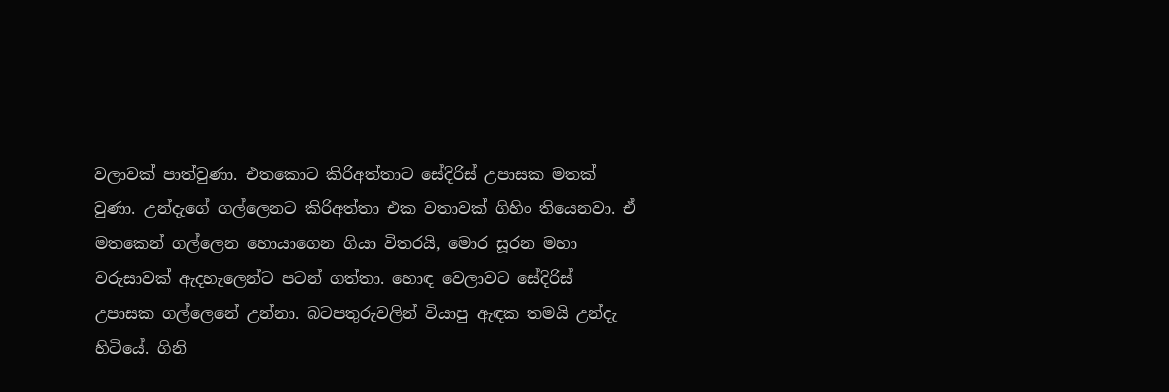වලාවක් පාත්වුණා. එතකොට කිරිඅත්තාට සේදිරිස් උපාසක මතක් වුණා. උන්දැගේ ගල්ලෙනට කිරිඅත්තා එක වතාවක් ගිහිං තියෙනවා. ඒ මතකෙන් ගල්ලෙන හොයාගෙන ගියා විතරයි, මොර සූරන මහා වරුසාවක් ඇදහැලෙන්ට පටන් ගත්තා. හොඳ වෙලාවට සේදිරිස් උපාසක ගල්ලෙනේ උන්නා. බටපතුරුවලින් වියාපු ඇඳක තමයි උන්දැ හිටියේ. ගිනි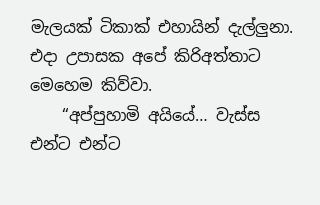මැලයක් ටිකාක් එහායින් දැල්ලුනා. එදා උපාසක අපේ කිරිඅත්තාට මෙහෙම කිව්වා.
    “අප්පුහාමි අයියේ… වැස්ස එන්ට එන්ට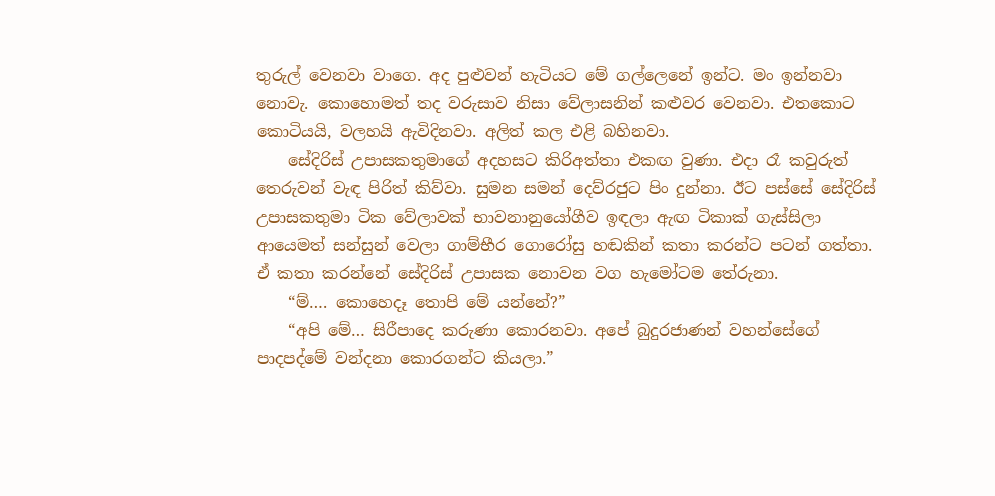තුරුල් වෙනවා වාගෙ. අද පුළුවන් හැටියට මේ ගල්ලෙනේ ඉන්ට. මං ඉන්නවා නොවැ. කොහොමත් තද වරුසාව නිසා වේලාසනින් කළුවර වෙනවා. එතකොට කොටියයි, වලහයි ඇවිදිනවා. අලිත් කල එළි බහිනවා.
    සේදිරිස් උපාසකතුමාගේ අදහසට කිරිඅත්තා එකඟ වුණා. එදා රෑ කවුරුත් තෙරුවන් වැඳ පිරිත් කිව්වා. සුමන සමන් දෙව්රජුට පිං දුන්නා. ඊට පස්සේ සේදිරිස් උපාසකතුමා ටික වේලාවක් භාවනානුයෝගීව ඉඳලා ඇඟ ටිකාක් ගැස්සිලා ආයෙමත් සන්සුන් වෙලා ගාම්භීර ගොරෝසු හඬකින් කතා කරන්ට පටන් ගත්තා. ඒ කතා කරන්නේ සේදිරිස් උපාසක නොවන වග හැමෝටම තේරුනා.
    “ම්…. කොහෙදෑ තොපි මේ යන්නේ?”
    “අපි මේ… සිරීපාදෙ කරුණා කොරනවා. අපේ බුදුරජාණන් වහන්සේගේ පාදපද්මේ වන්දනා කොරගන්ට කියලා.”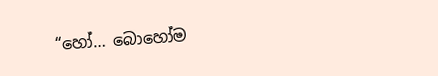“හෝ… බොහෝම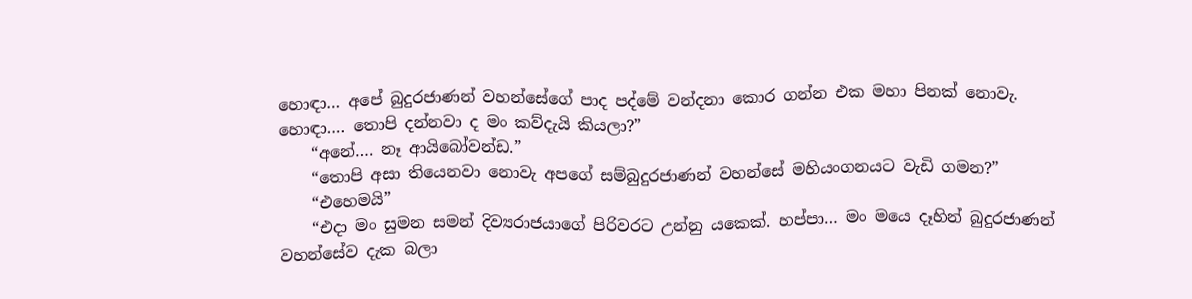හොඳා… අපේ බුදුරජාණන් වහන්සේගේ පාද පද්මේ වන්දනා කොර ගන්න එක මහා පිනක් නොවැ. හොඳා…. තොපි දන්නවා ද මං කව්දැයි කියලා?”
    “අනේ…. නෑ ආයිබෝවන්ඩ.”
    “තොපි අසා තියෙනවා නොවැ අපගේ සම්බුදුරජාණන් වහන්සේ මහියංගනයට වැඩි ගමන?”
    “එහෙමයි”
    “එදා මං සුමන සමන් දිව්‍යරාජයාගේ පිරිවරට උන්නු යකෙක්. හප්පා… මං මයෙ දෑහින් බුදුරජාණන් වහන්සේව දැක බලා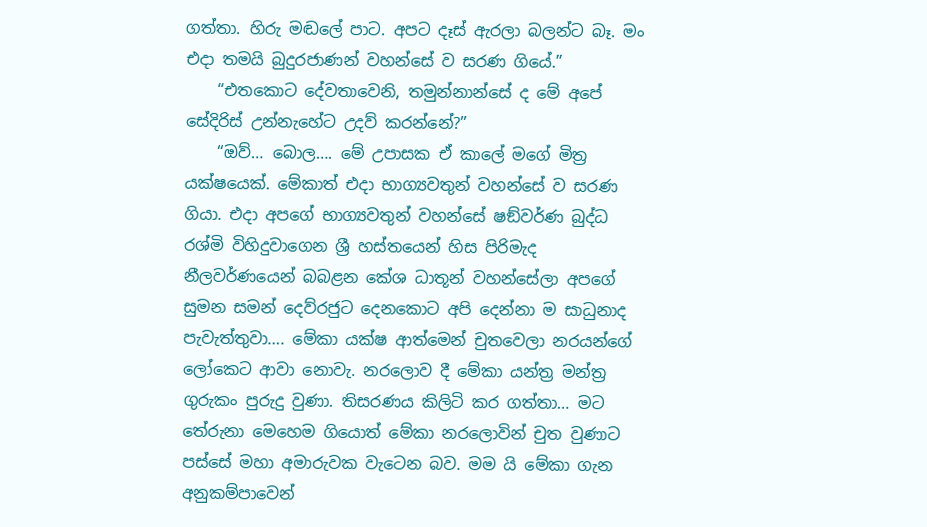ගත්තා. හිරු මඬලේ පාට. අපට දෑස් ඇරලා බලන්ට බෑ. මං එදා තමයි බුදුරජාණන් වහන්සේ ව සරණ ගියේ.”
    “එතකොට දේවතාවෙනි, තමුන්නාන්සේ ද මේ අපේ සේදිරිස් උන්නැහේට උදව් කරන්නේ?”
    “ඔව්… බොල…. මේ උපාසක ඒ කාලේ මගේ මිත්‍ර යක්ෂයෙක්. මේකාත් එදා භාග්‍යවතුන් වහන්සේ ව සරණ ගියා. එදා අපගේ භාග්‍යවතුන් වහන්සේ ෂඞ්වර්ණ බුද්ධ රශ්මි විහිදුවාගෙන ශ්‍රී හස්තයෙන් හිස පිරිමැද නීලවර්ණයෙන් බබළන කේශ ධාතූන් වහන්සේලා අපගේ සුමන සමන් දෙව්රජුට දෙනකොට අපි දෙන්නා ම සාධුනාද පැවැත්තුවා…. මේකා යක්ෂ ආත්මෙන් චුතවෙලා නරයන්ගේ ලෝකෙට ආවා නොවැ. නරලොව දී මේකා යන්ත්‍ර මන්ත්‍ර ගුරුකං පුරුදු වුණා. තිසරණය කිලිටි කර ගත්තා… මට තේරුනා මෙහෙම ගියොත් මේකා නරලොවින් චුත වුණාට පස්සේ මහා අමාරුවක වැටෙන බව. මම යි මේකා ගැන අනුකම්පාවෙන්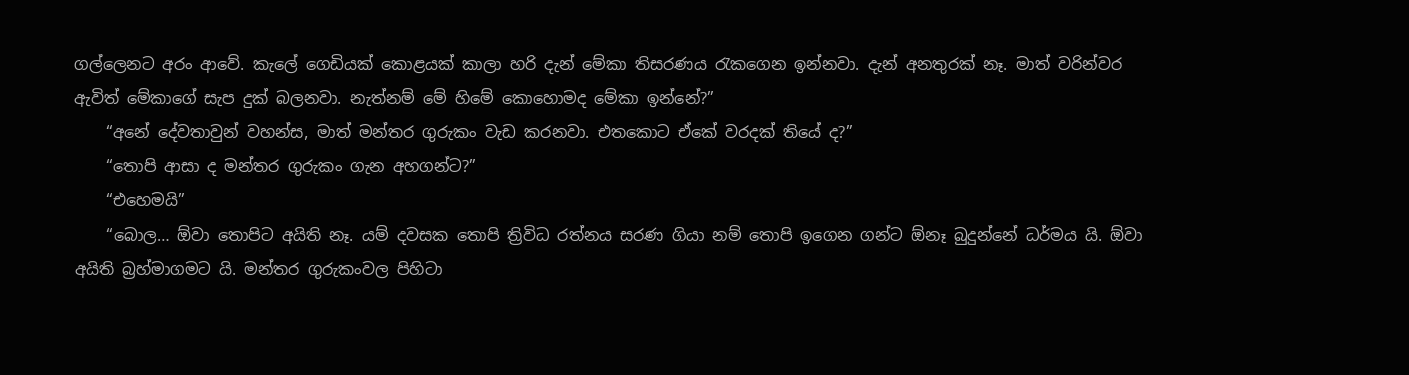ගල්ලෙනට අරං ආවේ. කැලේ ගෙඩියක් කොළයක් කාලා හරි දැන් මේකා තිසරණය රැකගෙන ඉන්නවා. දැන් අනතුරක් නෑ. මාත් වරින්වර ඇවිත් මේකාගේ සැප දුක් බලනවා. නැත්නම් මේ හිමේ කොහොමද මේකා ඉන්නේ?”
    “අනේ දේවතාවුන් වහන්ස, මාත් මන්තර ගුරුකං වැඩ කරනවා. එතකොට ඒකේ වරදක් තියේ ද?”
    “තොපි ආසා ද මන්තර ගුරුකං ගැන අහගන්ට?”
    “එහෙමයි”
    “බොල… ඕවා තොපිට අයිති නෑ. යම් දවසක තොපි ත්‍රිවිධ රත්නය සරණ ගියා නම් තොපි ඉගෙන ගන්ට ඕනෑ බුදුන්නේ ධර්මය යි. ඕවා අයිති බ්‍රහ්මාගමට යි. මන්තර ගුරුකංවල පිහිටා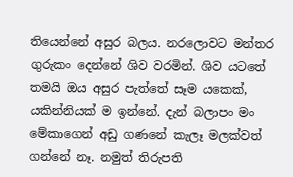තියෙන්නේ අසුර බලය. නරලොවට මන්තර ගුරුකං දෙන්නේ ශිව වරමින්. ශිව යටතේ තමයි ඔය අසුර පැත්තේ සෑම යකෙක්, යකින්නියක් ම ඉන්නේ. දැන් බලාපං මං මේකාගෙන් අඩු ගණනේ කැලෑ මලක්වත් ගන්නේ නෑ. නමුත් තිරුපති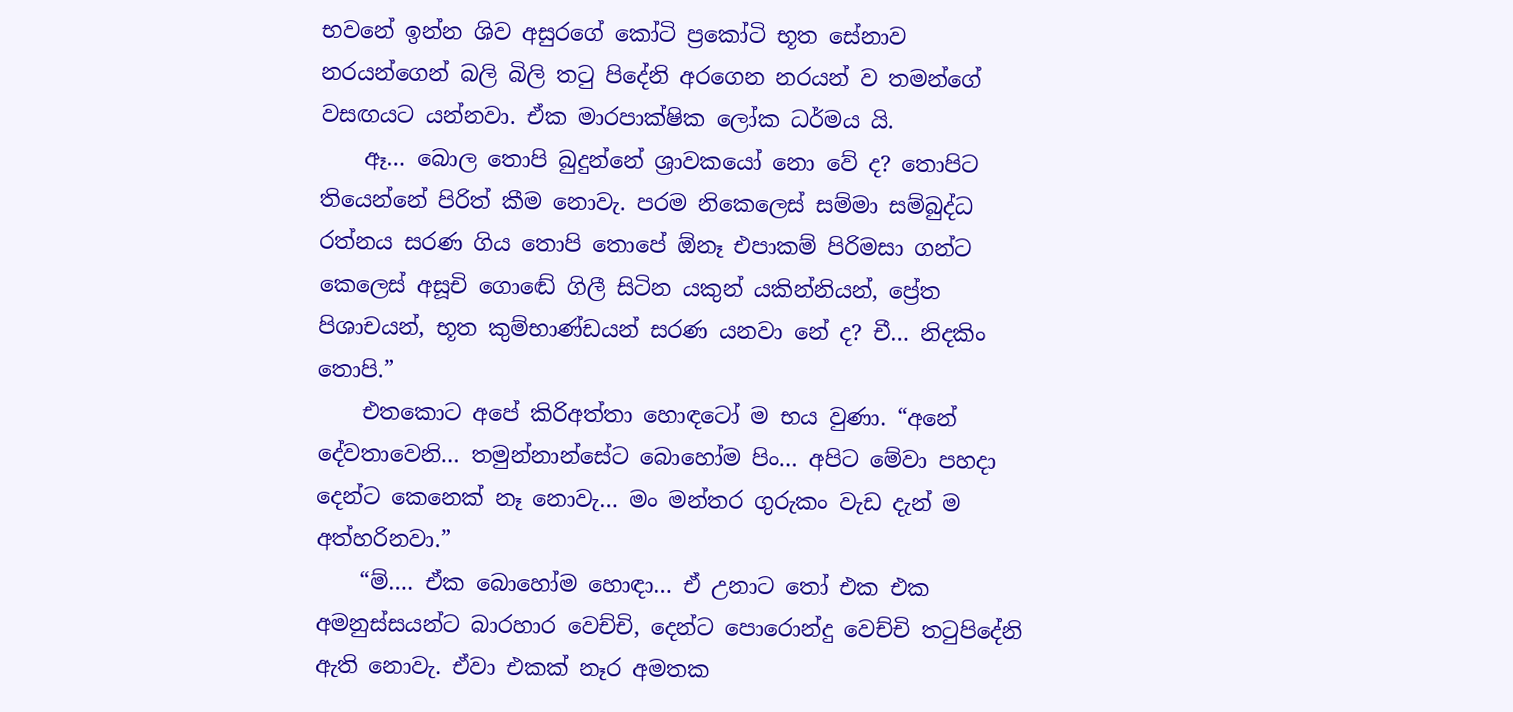භවනේ ඉන්න ශිව අසුරගේ කෝටි ප්‍රකෝටි භූත සේනාව නරයන්ගෙන් බලි බිලි තටු පිදේනි අරගෙන නරයන් ව තමන්ගේ වසඟයට යන්නවා. ඒක මාරපාක්ෂික ලෝක ධර්මය යි.
    ඈ… බොල තොපි බුදුන්නේ ශ්‍රාවකයෝ නො වේ ද? තොපිට තියෙන්නේ පිරිත් කීම නොවැ. පරම නිකෙලෙස් සම්මා සම්බුද්ධ රත්නය සරණ ගිය තොපි තොපේ ඕනෑ එපාකම් පිරිමසා ගන්ට කෙලෙස් අසූචි ගොඬේ ගිලී සිටින යකුන් යකින්නියන්, ප්‍රේත පිශාචයන්, භූත කුම්භාණ්ඩයන් සරණ යනවා නේ ද? චී… නිදකිං තොපි.”
    එතකොට අපේ කිරිඅත්තා හොඳටෝ ම භය වුණා. “අනේ දේවතාවෙනි… තමුන්නාන්සේට බොහෝම පිං… අපිට මේවා පහදා දෙන්ට කෙනෙක් නෑ නොවැ… මං මන්තර ගුරුකං වැඩ දැන් ම අත්හරිනවා.”
    “ම්…. ඒක බොහෝම හොඳා… ඒ උනාට තෝ එක එක අමනුස්සයන්ට බාරහාර වෙච්චි, දෙන්ට පොරොන්දු වෙච්චි තටුපිදේනි ඇති නොවැ. ඒවා එකක් නෑර අමතක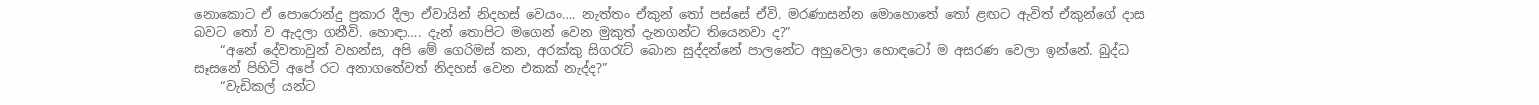නොකොට ඒ පොරොන්දු ප්‍රකාර දීලා ඒවායින් නිදහස් වෙයං…. නැත්තං ඒකුන් තෝ පස්සේ ඒවි. මරණාසන්න මොහොතේ තෝ ළඟට ඇවිත් ඒකුන්ගේ දාස බවට තෝ ව ඇදලා ගනීවි. හොඳා…. දැන් තොපිට මගෙන් වෙන මුකුත් දැනගන්ට තියෙනවා ද?”
    “අනේ දේවතාවුන් වහන්ස, අපි මේ ගෙරිමස් කන, අරක්කු සිගරැට් බොන සුද්දන්නේ පාලනේට අහුවෙලා හොඳටෝ ම අසරණ වෙලා ඉන්නේ. බුද්ධ සෑසනේ පිහිටි අපේ රට අනාගතේවත් නිදහස් වෙන එකක් නැද්ද?”
    “වැඩිකල් යන්ට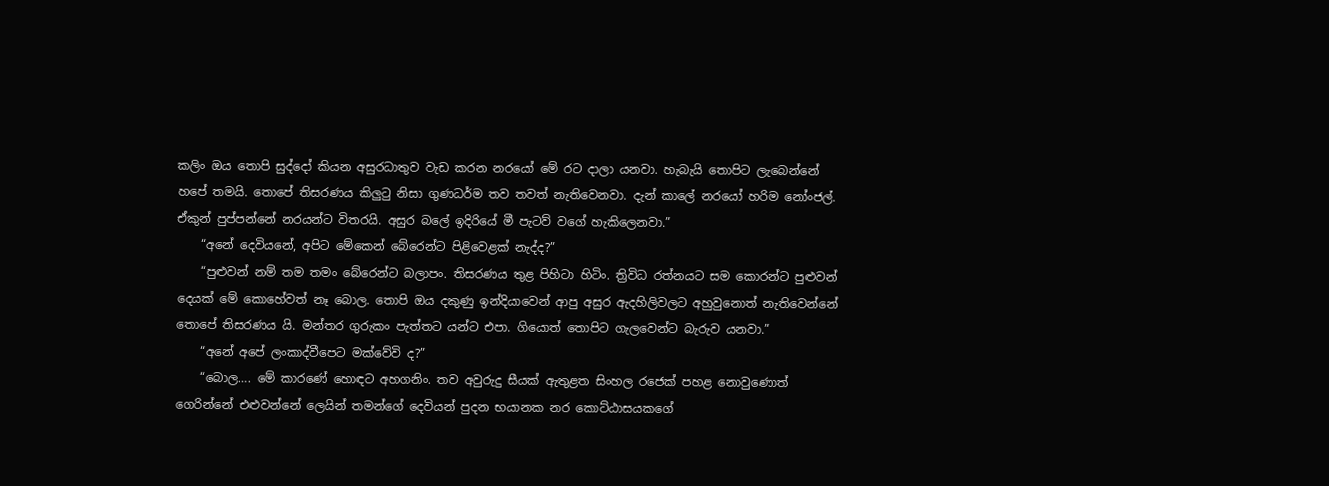කලිං ඔය තොපි සුද්දෝ කියන අසුරධාතුව වැඩ කරන නරයෝ මේ රට දාලා යනවා. හැබැයි තොපිට ලැබෙන්නේ හපේ තමයි. තොපේ තිසරණය කිලුටු නිසා ගුණධර්ම තව තවත් නැතිවෙනවා. දැන් කාලේ නරයෝ හරිම නෝංජල්. ඒකුන් පුප්පන්නේ නරයන්ට විතරයි. අසුර බලේ ඉදිරියේ මී පැටව් වගේ හැකිලෙනවා.”
    “අනේ දෙවියනේ, අපිට මේකෙන් බේරෙන්ට පිළිවෙළක් නැද්ද?”
    “පුළුවන් නම් තම තමං බේරෙන්ට බලාපං. තිසරණය තුළ පිහිටා හිටිං. ත්‍රිවිධ රත්නයට සම කොරන්ට පුළුවන් දෙයක් මේ කොහේවත් නෑ බොල. තොපි ඔය දකුණු ඉන්දියාවෙන් ආපු අසුර ඇදහිලිවලට අහුවුනොත් නැතිවෙන්නේ තොපේ තිසරණය යි. මන්තර ගුරුකං පැත්තට යන්ට එපා. ගියොත් තොපිට ගැලවෙන්ට බැරුව යනවා.”
    “අනේ අපේ ලංකාද්වීපෙට මක්වේවි ද?”
    “බොල…. මේ කාරණේ හොඳට අහගනිං. තව අවුරුදු සීයක් ඇතුළත සිංහල රජෙක් පහළ නොවුණොත් ගෙරින්නේ එළුවන්නේ ලෙයින් තමන්ගේ දෙවියන් පුදන භයානක නර කොට්ඨාසයකගේ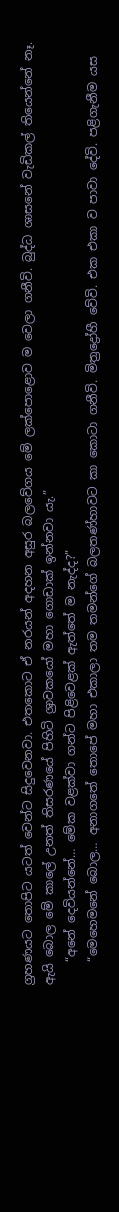ග්‍රහණයට තොපිට යටත් වෙන්ට සිදුවෙනවා. එතකොට ඒ නරයන් අදහන අසුර බලවේගය මේ ලක්පොළොව ම වෙලා ගනීවි. බුද්ධ ශාසනේ වැඩිකල් තියෙන්නේ නෑ. ඇයි බොල මේ කාලේ උනත් තිසරණයේ පිහිටි ශ්‍රාවකයෝ මහා ගොඩාක් ඉන්නවා යැ.”
    “අනේ දෙවියන්නේ… මේක වළක්වා ගන්ට පිළිවෙළක් ඇත්තේ ම නැද්ද?”
    “මෙහෙමනේ බොල… අනාගතේ තොපේ මහා එකාලා තම තමන්ගේ බලතණ්හාවට කා කොටා ගනීවි. මිත්‍රද්‍රෝහී වේවි. එක එකා ව පාවා දේවි. පළිගැනීම යස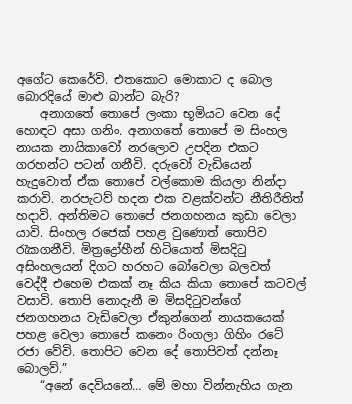අගේට කෙරේවි. එතකොට මොකාට ද බොල බොරදියේ මාළු බාන්ට බැරි?
    අනාගතේ තොපේ ලංකා භූමියට වෙන දේ හොඳට අසා ගනිං. අනාගතේ තොපේ ම සිංහල නායක නායිකාවෝ නරලොව උපදින එකට ගරහන්ට පටන් ගනීවි. දරුවෝ වැඩියෙන් හැදුවොත් ඒක තොපේ වල්කොම කියලා නින්දා කරාවි. නරපැටව් හදන එක වළක්වන්ට නීතිරීතිත් හදාවි. අන්තිමට තොපේ ජනගහනය කුඩා වෙලා යාවි. සිංහල රජෙක් පහළ වුණොත් තොපිව රැකගනීවි. මිත්‍රද්‍රෝහීන් හිටියොත් මිසදිටු අසිංහලයන් දිගට හරහට බෝවෙලා බලවත් වෙද්දී එහෙම එකක් නෑ කිය කියා තොපේ කටවල් වසාවි. තොපි නොදැනී ම මිසදිටුවන්ගේ ජනගහනය වැඩිවෙලා ඒකුන්ගෙන් නායකයෙක් පහළ වෙලා තොපේ කනෙං රිංගලා ගිහිං රටේ රජා වේවි. තොපිට වෙන දේ තොපිවත් දන්නෑ බොලව්.”
    “අනේ දෙවියනේ… මේ මහා වින්නැහිය ගැන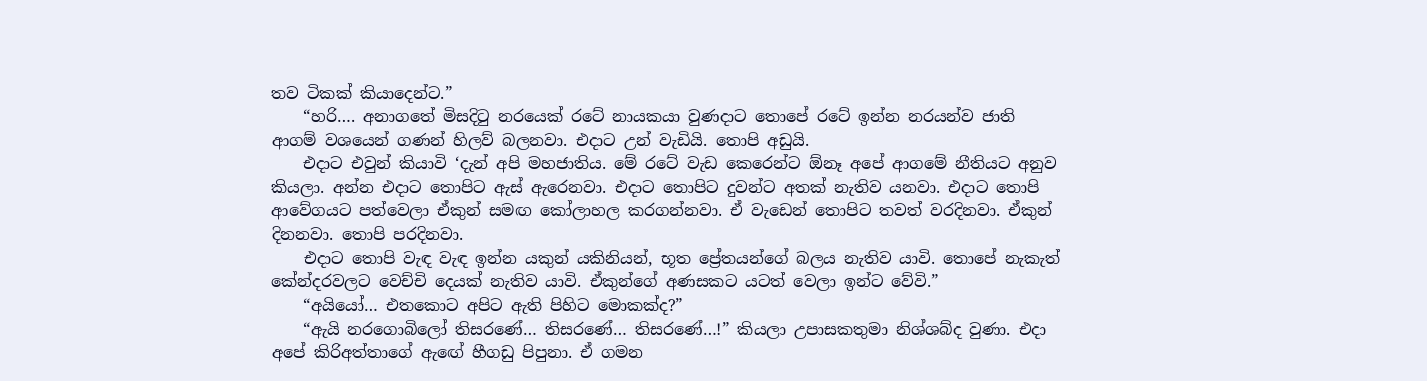තව ටිකක් කියාදෙන්ට.”
    “හරි…. අනාගතේ මිසදිටු නරයෙක් රටේ නායකයා වුණදාට තොපේ රටේ ඉන්න නරයන්ව ජාති ආගම් වශයෙන් ගණන් හිලව් බලනවා. එදාට උන් වැඩියි. තොපි අඩුයි.
    එදාට එවුන් කියාවි ‘දැන් අපි මහජාතිය. මේ රටේ වැඩ කෙරෙන්ට ඕනෑ අපේ ආගමේ නීතියට අනුව කියලා. අන්න එදාට තොපිට ඇස් ඇරෙනවා. එදාට තොපිට දුවන්ට අතක් නැතිව යනවා. එදාට තොපි ආවේගයට පත්වෙලා ඒකුන් සමඟ කෝලාහල කරගන්නවා. ඒ වැඩෙන් තොපිට තවත් වරදිනවා. ඒකුන් දිනනවා. තොපි පරදිනවා.
    එදාට තොපි වැඳ වැඳ ඉන්න යකුන් යකිනියන්, භූත ප්‍රේතයන්ගේ බලය නැතිව යාවි. තොපේ නැකැත් කේන්දරවලට වෙච්චි දෙයක් නැතිව යාවි. ඒකුන්ගේ අණසකට යටත් වෙලා ඉන්ට වේවි.”
    “අයියෝ… එතකොට අපිට ඇති පිහිට මොකක්ද?”
    “ඇයි නරගොබිලෝ තිසරණේ… තිසරණේ… තිසරණේ…!” කියලා උපාසකතුමා නිශ්ශබ්ද වුණා. එදා අපේ කිරිඅත්තාගේ ඇඟේ හීගඩු පිපුනා. ඒ ගමන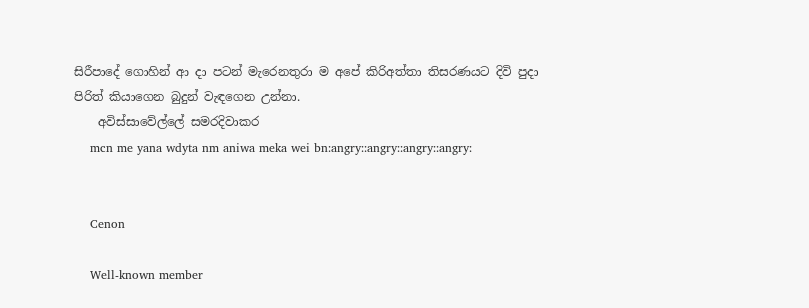සිරීපාදේ ගොහින් ආ දා පටන් මැරෙනතුරා ම අපේ කිරිඅත්තා තිසරණයට දිවි පුදා පිරිත් කියාගෙන බුදුන් වැඳගෙන උන්නා.
    අවිස්සාවේල්ලේ සමරදිවාකර
    mcn me yana wdyta nm aniwa meka wei bn:angry::angry::angry::angry:


    Cenon

    Well-known member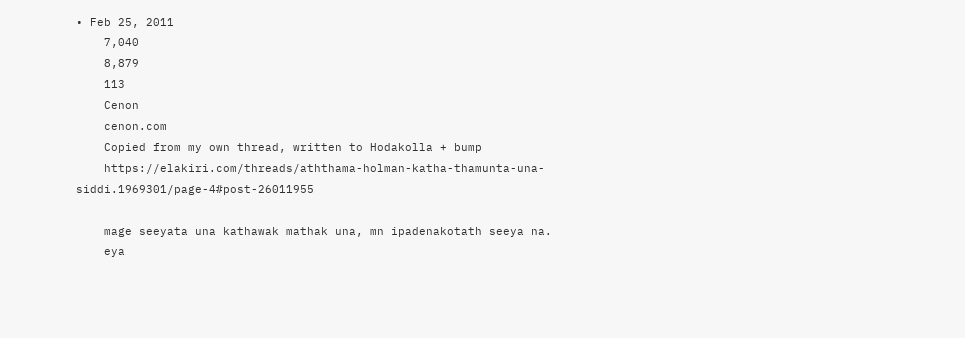• Feb 25, 2011
    7,040
    8,879
    113
    Cenon
    cenon.com
    Copied from my own thread, written to Hodakolla + bump
    https://elakiri.com/threads/aththama-holman-katha-thamunta-una-siddi.1969301/page-4#post-26011955

    mage seeyata una kathawak mathak una, mn ipadenakotath seeya na.
    eya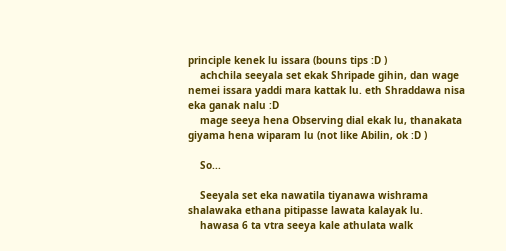principle kenek lu issara (bouns tips :D )
    achchila seeyala set ekak Shripade gihin, dan wage nemei issara yaddi mara kattak lu. eth Shraddawa nisa eka ganak nalu :D
    mage seeya hena Observing dial ekak lu, thanakata giyama hena wiparam lu (not like Abilin, ok :D )

    So...

    Seeyala set eka nawatila tiyanawa wishrama shalawaka ethana pitipasse lawata kalayak lu.
    hawasa 6 ta vtra seeya kale athulata walk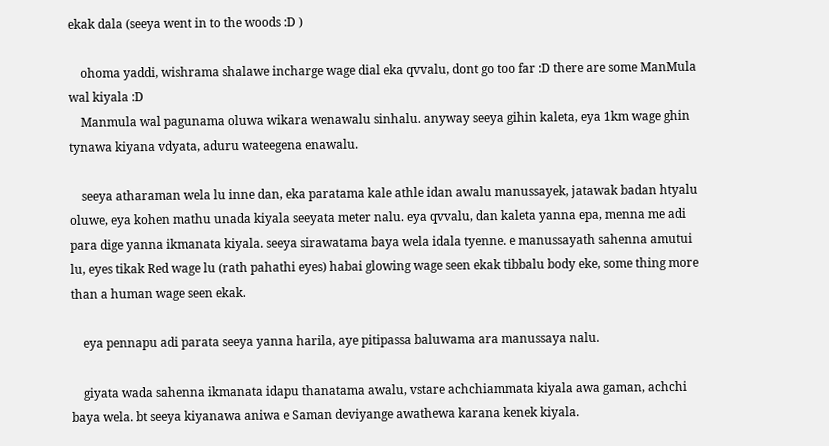ekak dala (seeya went in to the woods :D )

    ohoma yaddi, wishrama shalawe incharge wage dial eka qvvalu, dont go too far :D there are some ManMula wal kiyala :D
    Manmula wal pagunama oluwa wikara wenawalu sinhalu. anyway seeya gihin kaleta, eya 1km wage ghin tynawa kiyana vdyata, aduru wateegena enawalu.

    seeya atharaman wela lu inne dan, eka paratama kale athle idan awalu manussayek, jatawak badan htyalu oluwe, eya kohen mathu unada kiyala seeyata meter nalu. eya qvvalu, dan kaleta yanna epa, menna me adi para dige yanna ikmanata kiyala. seeya sirawatama baya wela idala tyenne. e manussayath sahenna amutui lu, eyes tikak Red wage lu (rath pahathi eyes) habai glowing wage seen ekak tibbalu body eke, some thing more than a human wage seen ekak.

    eya pennapu adi parata seeya yanna harila, aye pitipassa baluwama ara manussaya nalu.

    giyata wada sahenna ikmanata idapu thanatama awalu, vstare achchiammata kiyala awa gaman, achchi baya wela. bt seeya kiyanawa aniwa e Saman deviyange awathewa karana kenek kiyala.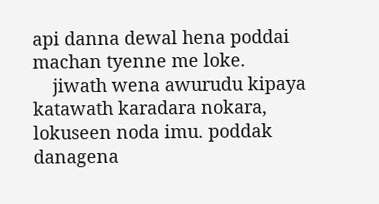api danna dewal hena poddai machan tyenne me loke.
    jiwath wena awurudu kipaya katawath karadara nokara, lokuseen noda imu. poddak danagena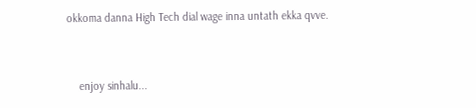okkoma danna High Tech dial wage inna untath ekka qvve.


    enjoy sinhalu...